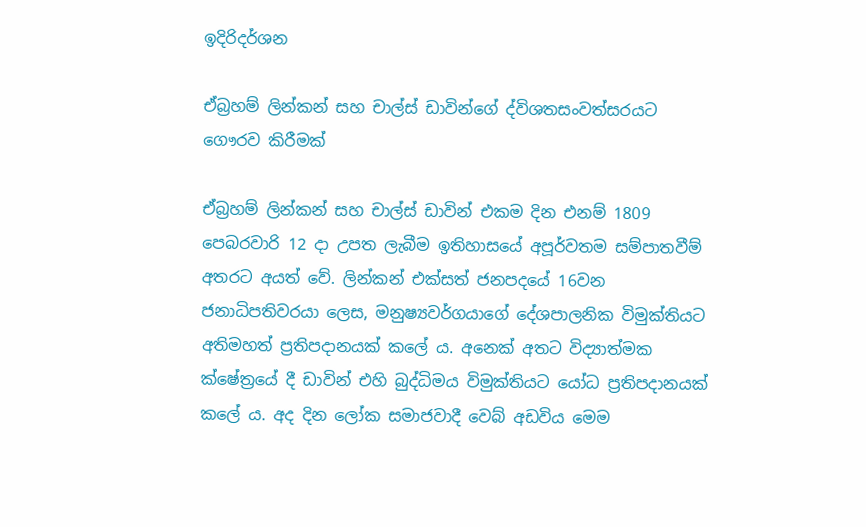ඉදිරිදර්ශන

ඒබ්‍රහම්‌ ලින්කන්‌ සහ චාල්ස්‌ ඩාවින්ගේ ද්විශතසංවත්සරයට ගෞරව කිරීමක්‌

ඒබ්‍රහම් ලින්කන් සහ චාල්ස් ඩාවින් එකම දින එනම් 1809 පෙබරවාරි 12 දා උපත ලැබීම ඉතිහාසයේ අපූර්වතම සම්පාතවීම් අතරට අයත් වේ. ලින්කන් එක්සත් ජනපදයේ 16වන ජනාධිපතිවරයා ලෙස, මනුෂ්‍යවර්ගයාගේ දේශපාලනික විමුක්තියට අතිමහත් ප්‍රතිපදානයක් කලේ ය. අනෙක් අතට විද්‍යාත්මක ක්ෂේත්‍රයේ දී ඩාවින් එහි බුද්ධිමය විමුක්තියට යෝධ ප්‍රතිපදානයක් කලේ ය. අද දින ලෝක සමාජවාදී වෙබ් අඩවිය මෙම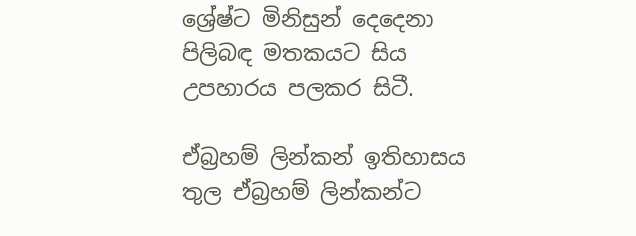ශ්‍රේෂ්ට මිනිසුන් දෙදෙනා පිලිබඳ මතකයට සිය උපහාරය පලකර සිටී.

ඒබ්‍රහම් ලින්කන් ඉතිහාසය තුල ඒබ්‍රහම් ලින්කන්ට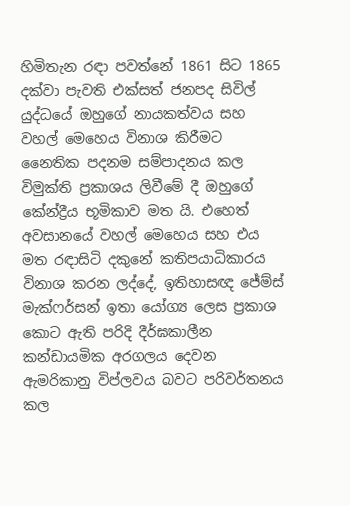හිමිතැන රඳා පවත්නේ 1861 සිට 1865 දක්වා පැවති එක්සත් ජනපද සිවිල් යුද්ධයේ ඔහුගේ නායකත්වය සහ වහල් මෙහෙය විනාශ කිරීමට නෛතික පදනම සම්පාදනය කල විමුක්ති ප්‍රකාශය ලිවීමේ දී ඔහුගේ කේන්ද්‍රීය භූමිකාව මත යි. එහෙත් අවසානයේ වහල් මෙහෙය සහ එය මත රඳාසිටි දකුනේ කතිපයාධිකාරය විනාශ කරන ලද්දේ, ඉතිහාසඥ ජේම්ස් මැක්ෆර්සන් ඉතා යෝග්‍ය ලෙස ප්‍රකාශ කොට ඇති පරිදි දීර්ඝකාලීන කන්ඩායමික අරගලය දෙවන ඇමරිකානු විප්ලවය බවට පරිවර්තනය කල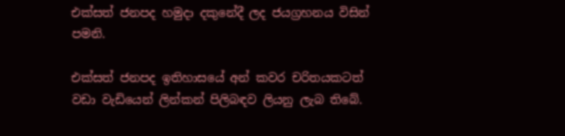එක්සත් ජනපද හමුදා දකුනේදී ලද ජයග්‍රහනය විසින් පමනි.

එක්සත් ජනපද ඉතිහාසයේ අන් කවර චරිතයකටත් වඩා වැඩියෙන් ලින්කන් පිලිබඳව ලියනු ලැබ තිබේ.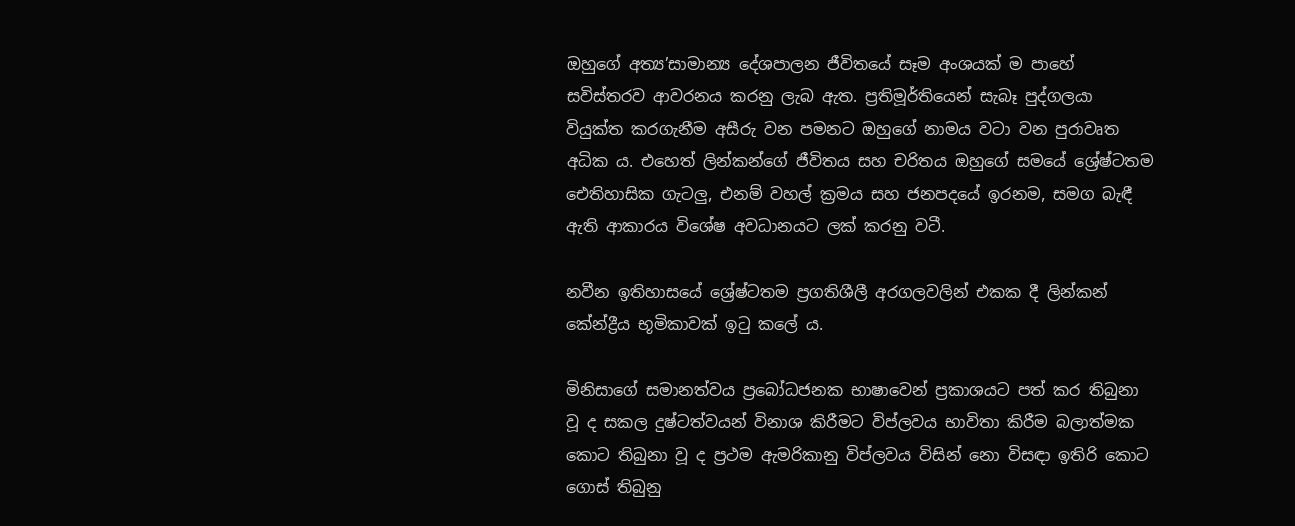ඔහුගේ අත්‍ය’සාමාන්‍ය දේශපාලන ජීවිතයේ සෑම අංශයක් ම පාහේ සවිස්තරව ආවරනය කරනු ලැබ ඇත. ප්‍රතිමූර්තියෙන් සැබෑ පුද්ගලයා වියුක්ත කරගැනීම අසීරු වන පමනට ඔහුගේ නාමය වටා වන පුරාවෘත අධික ය. එහෙත් ලින්කන්ගේ ජීවිතය සහ චරිතය ඔහුගේ සමයේ ශ්‍රේෂ්ටතම ඓතිහාසික ගැටලු, එනම් වහල් ක්‍රමය සහ ජනපදයේ ඉරනම, සමග බැඳී ඇති ආකාරය විශේෂ අවධානයට ලක් කරනු වටී.

නවීන ඉතිහාසයේ ශ්‍රේෂ්ටතම ප්‍රගතිශීලී අරගලවලින් එකක දී ලින්කන් කේන්ද්‍රීය භූමිකාවක් ඉටු කලේ ය.

මිනිසාගේ සමානත්වය ප්‍රබෝධජනක භාෂාවෙන් ප්‍රකාශයට පත් කර තිබුනා වූ ද සකල දුෂ්ටත්වයන් විනාශ කිරීමට විප්ලවය භාවිතා කිරීම බලාත්මක කොට තිබුනා වූ ද ප්‍රථම ඇමරිකානු විප්ලවය විසින් නො විසඳා ඉතිරි කොට ගොස් තිබුනු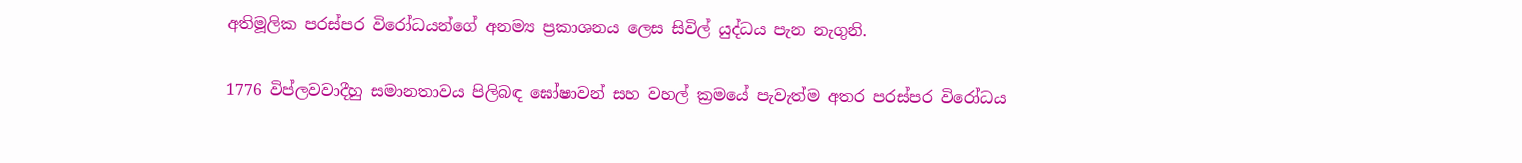අතිමූලික පරස්පර විරෝධයන්ගේ අනම්‍ය ප්‍රකාශනය ලෙස සිවිල් යුද්ධය පැන නැගුනි.

1776 විප්ලවවාදීහු සමානතාවය පිලිබඳ ඝෝෂාවන් සහ වහල් ක්‍රමයේ පැවැත්ම අතර පරස්පර විරෝධය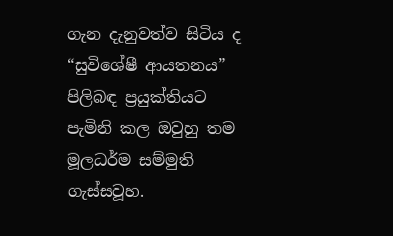ගැන දැනුවත්ව සිටිය ද “සුවිශේෂී ආයතනය” පිලිබඳ ප්‍රයුක්තියට පැමිනි කල ඔවුහු තම මූලධර්ම සම්මුති ගැස්සවූහ.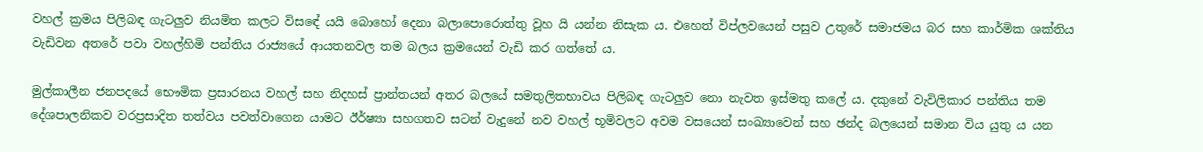වහල් ක්‍රමය පිලිබඳ ගැටලුව නියමිත කලට විසඳේ යයි බොහෝ දෙනා බලාපොරොත්තු වූහ යි යන්න නිසැක ය. එහෙත් විප්ලවයෙන් පසුව උතුරේ සමාජමය බර සහ කාර්මික ශක්තිය වැඩිවන අතරේ පවා වහල්හිමි පන්තිය රාජ්‍යයේ ආයතනවල තම බලය ක්‍රමයෙන් වැඩි කර ගත්තේ ය.

මුල්කාලීන ජනපදයේ භෞමික ප්‍රසාරනය වහල් සහ නිදහස් ප්‍රාන්තයන් අතර බලයේ සමතුලිතභාවය පිලිබඳ ගැටලුව නො නැවත ඉස්මතු කලේ ය. දකුනේ වැවිලිකාර පන්තිය තම දේශපාලනිකව වරප්‍රසාදිත තත්වය පවත්වාගෙන යාමට ඊර්ෂ්‍යා සහගතව සටන් වැදුනේ නව වහල් භූමිවලට අවම වසයෙන් සංඛ්‍යාවෙන් සහ ඡන්ද බලයෙන් සමාන විය යුතු ය යන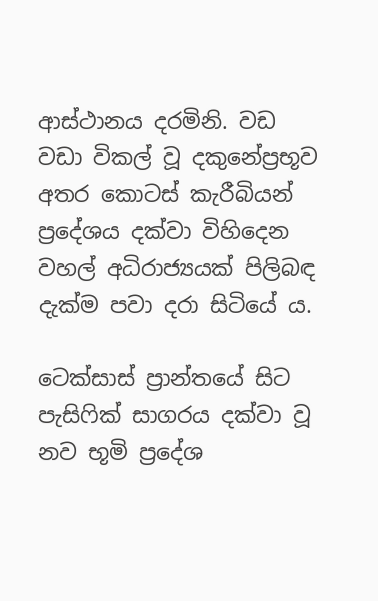ආස්ථානය දරමිනි. වඩ වඩා විකල් වූ දකුනේප්‍රභූව අතර කොටස් කැරීබියන් ප්‍රදේශය දක්වා විහිදෙන වහල් අධිරාජ්‍යයක් පිලිබඳ දැක්ම පවා දරා සිටියේ ය.

ටෙක්සාස් ප්‍රාන්තයේ සිට පැසිෆික් සාගරය දක්වා වූ නව භූමි ප්‍රදේශ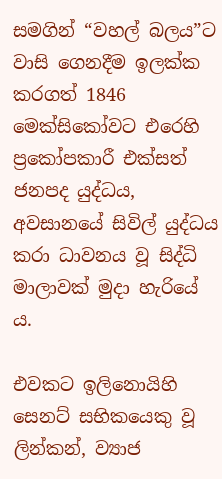සමගින් “වහල් බලය”ට වාසි ගෙනදීම ඉලක්ක කරගත් 1846 මෙක්සිකෝවට එරෙහි ප්‍රකෝපකාරී එක්සත් ජනපද යුද්ධය, අවසානයේ සිවිල් යුද්ධය කරා ධාවනය වූ සිද්ධි මාලාවක් මුදා හැරියේ ය.

එවකට ඉලිනොයිහි සෙනට් සභිකයෙකු වූ ලින්කන්, ව්‍යාජ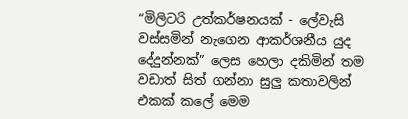“මිලිටරි උත්කර්ෂනයක් - ලේවැසි වස්සමින් නැගෙන ආකර්ශනීය යුද දේදුන්නක්” ලෙස හෙලා දකිමින් තම වඩාත් සිත් ගන්නා සුලු කතාවලින් එකක් කලේ මෙම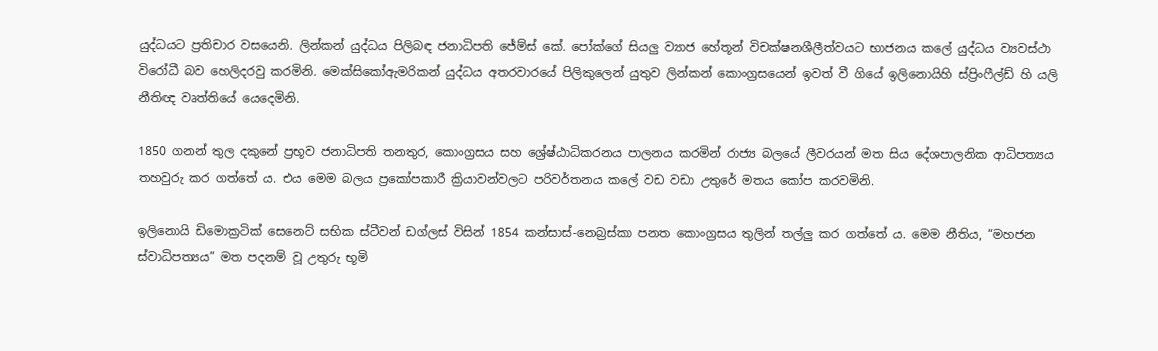යුද්ධයට ප්‍රතිචාර වසයෙනි. ලින්කන් යුද්ධය පිලිබඳ ජනාධිපති ජේම්ස් කේ. පෝක්ගේ සියලු ව්‍යාජ හේතූන් විචක්ෂනශීලීත්වයට භාජනය කලේ යුද්ධය ව්‍යවස්ථා විරෝධී බව හෙලිදරවු කරමිනි. මෙක්සිකෝඇමරිකන් යුද්ධය අතරවාරයේ පිලිකුලෙන් යුතුව ලින්කන් කොංග්‍රසයෙන් ඉවත් වී ගියේ ඉලිනොයිහි ස්ප්‍රිංෆීල්ඩ් හි යලි නීතිඥ වෘත්තියේ යෙදෙමිනි.

1850 ගනන් තුල දකුනේ ප්‍රභූව ජනාධිපති තනතුර, කොංග්‍රසය සහ ශ්‍රේෂ්ඨාධිකරනය පාලනය කරමින් රාජ්‍ය බලයේ ලීවරයන් මත සිය දේශපාලනික ආධිපත්‍යය තහවුරු කර ගත්තේ ය. එය මෙම බලය ප්‍රකෝපකාරී ක්‍රියාවන්වලට පරිවර්තනය කලේ වඩ වඩා උතුරේ මතය කෝප කරවමිනි.

ඉලිනොයි ඩිමොක්‍රටික් සෙනෙට් සභික ස්ටීවන් ඩග්ලස් විසින් 1854 කන්සාස්-නෙබ්‍රස්කා පනත කොංග්‍රසය තුලින් තල්ලු කර ගත්තේ ය. මෙම නීතිය, “මහජන ස්වාධිපත්‍යය” මත පදනම් වූ උතුරු භූමි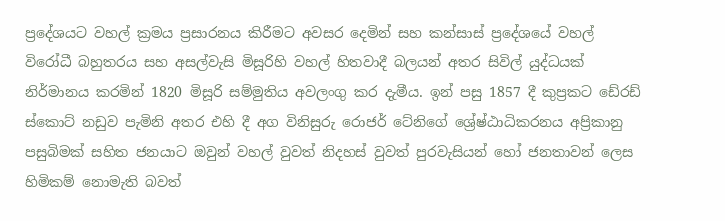ප්‍රදේශයට වහල් ක්‍රමය ප්‍රසාරනය කිරීමට අවසර දෙමින් සහ කන්සාස් ප්‍රදේශයේ වහල් විරෝධී බහුතරය සහ අසල්වැසි මිසූරිහි වහල් හිතවාදී බලයන් අතර සිවිල් යුද්ධයක් නිර්මානය කරමින් 1820 මිසූරි සම්මුතිය අවලංගු කර දැමීය. ඉන් පසු 1857 දී කුප්‍රකට ඩේ‍රඩ් ස්කොට් නඩුව පැමිනි අතර එහි දී අග විනිසුරු රොජර් ටේනිගේ ශ්‍රේෂ්ඨාධිකරනය අප්‍රිකානු පසුබිමක් සහිත ජනයාට ඔවුන් වහල් වුවත් නිදහස් වුවත් පුරවැසියන් හෝ ජනතාවන් ලෙස හිමිකම් නොමැති බවත්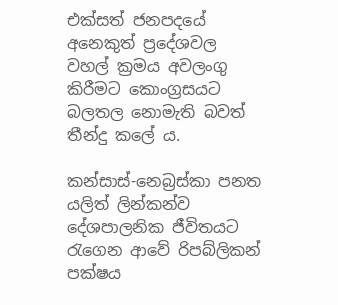එක්සත් ජනපදයේ අනෙකුත් ප්‍රදේශවල වහල් ක්‍රමය අවලංගු කිරීමට කොංග්‍රසයට බලතල නොමැති බවත් තීන්දු කලේ ය.

කන්සාස්-නෙබ්‍රස්කා පනත යලිත් ලින්කන්ව දේශපාලනික ජීවිතයට රැගෙන ආවේ රිපබ්ලිකන් පක්ෂය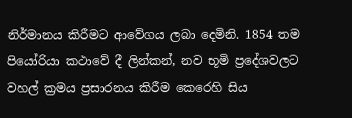නිර්මානය කිරීමට ආවේගය ලබා දෙමිනි. 1854 තම පියෝරියා කථාවේ දී ලින්කන්, නව භූමි ප්‍රදේශවලට වහල් ක්‍රමය ප්‍රසාරනය කිරීම කෙරෙහි සිය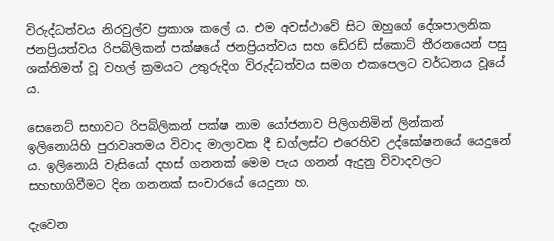විරුද්ධත්වය නිරවුල්ව ප්‍රකාශ කලේ ය. එම අවස්ථාවේ සිට ඔහුගේ දේශපාලනික ජනප්‍රියත්වය රිපබ්ලිකන් පක්ෂයේ ජනප්‍රියත්වය සහ ඩේ‍රඩ් ස්කොට් තීරනයෙන් පසු ශක්තිමත් වූ වහල් ක්‍රමයට උතුරුදිග විරුද්ධත්වය සමග එකපෙලට වර්ධනය වූයේ ය.

සෙනෙට් සභාවට රිපබ්ලිකන් පක්ෂ නාම යෝජනාව පිලිගනිමින් ලින්කන් ඉලිනොයිහි පුරාවෘතමය විවාද මාලාවක දී ඩග්ලස්ට එරෙහිව උද්ඝෝෂනයේ යෙදුනේ ය. ඉලිනොයි වැසියෝ දහස් ගනනක් මෙම පැය ගනන් ඇදුනු විවාදවලට සහභාගිවීමට දින ගනනක් සංචාරයේ යෙදුනා හ.

දැවෙන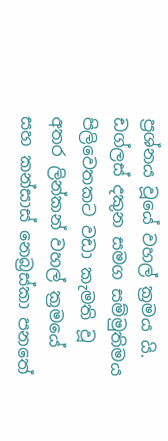ප්‍රශ්නය වූයේ වහල් ක්‍රමය යි. ඩග්ලස් දකුන සමග සම්මුතිමය පිලිවෙතකට වඩා කැමති වූ අතර ලින්කන් වහල් ක්‍රමයේ සහ කන්සාස් නෙබ්‍රස්කා පනතේ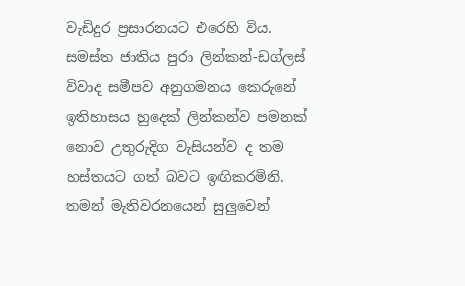වැඩිදුර ප්‍රසාරනයට එරෙහි විය. සමස්ත ජාතිය පුරා ලින්කන්-ඩග්ලස් විවාද සමීපව අනුගමනය කෙරුනේ ඉතිහාසය හුදෙක් ලින්කන්ව පමනක් නොව උතුරුදිග වැසියන්ව ද තම හස්තයට ගත් බවට ඉඟිකරමිනි. තමන් මැතිවරනයෙන් සුලුවෙන්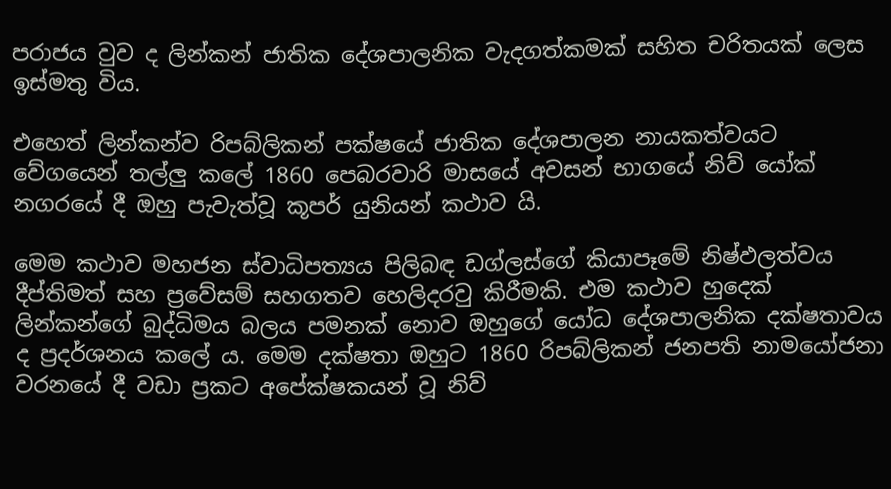පරාජය වුව ද ලින්කන් ජාතික දේශපාලනික වැදගත්කමක් සහිත චරිතයක් ලෙස ඉස්මතු විය.

එහෙත් ලින්කන්ව රිපබ්ලිකන් පක්ෂයේ ජාතික දේශපාලන නායකත්වයට වේගයෙන් තල්ලු කලේ 1860 පෙබරවාරි මාසයේ අවසන් භාගයේ නිව් යෝක් නගරයේ දී ඔහු පැවැත්වූ කූපර් යුනියන් කථාව යි.

මෙම කථාව මහජන ස්වාධිපත්‍යය පිලිබඳ ඩග්ලස්ගේ කියාපෑමේ නිෂ්ඵලත්වය දීප්තිමත් සහ ප්‍රවේසම් සහගතව හෙලිදරවු කිරීමකි. එම කථාව හුදෙක් ලින්කන්ගේ බුද්ධිමය බලය පමනක් නොව ඔහුගේ යෝධ දේශපාලනික දක්ෂතාවය ද ප්‍රදර්ශනය කලේ ය. මෙම දක්ෂතා ඔහුට 1860 රිපබ්ලිකන් ජනපති නාමයෝජනා වරනයේ දී වඩා ප්‍රකට අපේක්ෂකයන් වූ නිව්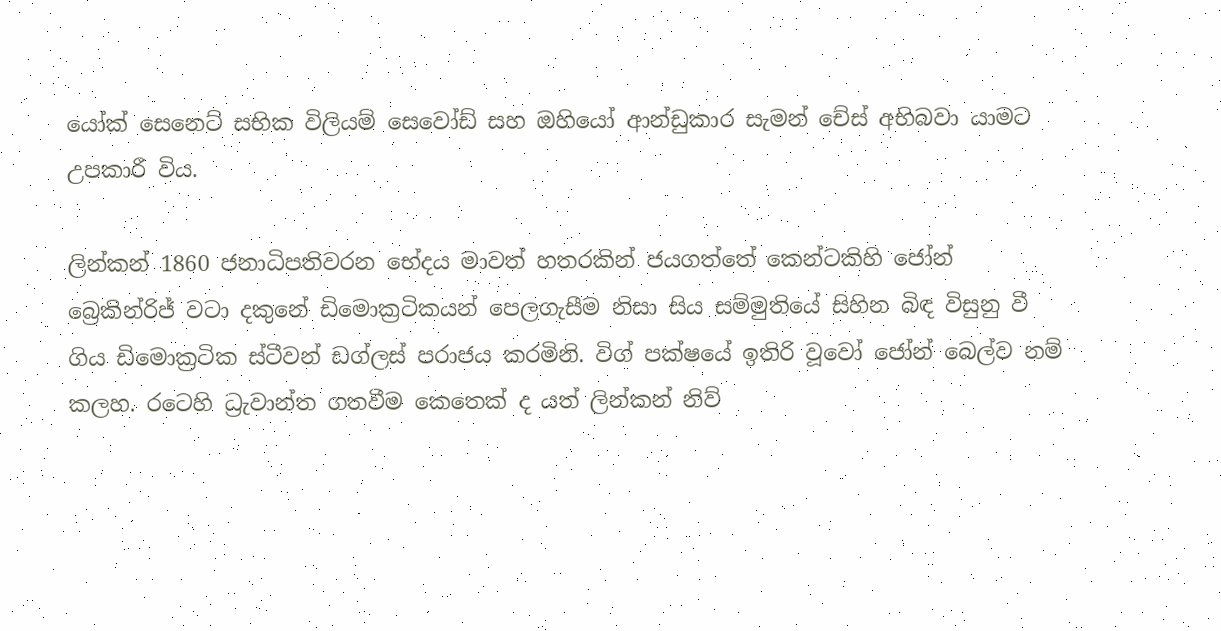යෝක් සෙනෙට් සභික විලියම් සෙවෝඩ් සහ ඔහියෝ ආන්ඩුකාර සැමන් චේස් අභිබවා යාමට උපකාරී විය.

ලින්කන් 1860 ජනාධිපතිවරන භේදය මාවත් හතරකින් ජයගත්තේ කෙන්ටකිහි ජෝන් බ්‍රෙකින්රිජ් වටා දකුනේ ඩිමොක්‍රටිකයන් පෙලගැසීම නිසා සිය සම්මුතියේ සිහින බිඳ විසුනු වී ගිය ඩිමොක්‍රටික ස්ටීවන් ඩග්ලස් පරාජය කරමිනි. විග් පක්ෂයේ ඉතිරි වූවෝ ජෝන් බෙල්ව නම් කලහ. රටෙහි ධ්‍රැවාන්ත ගතවීම කෙතෙක් ද යත් ලින්කන් නිව්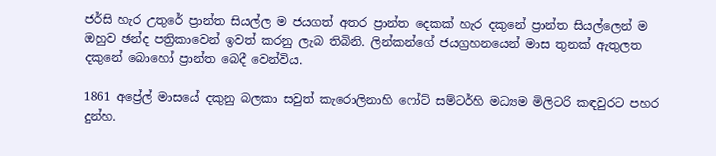ජර්සි හැර උතුරේ ප්‍රාන්ත සියල්ල ම ජයගත් අතර ප්‍රාන්ත දෙකක් හැර දකුනේ ප්‍රාන්ත සියල්ලෙන් ම ඔහුව ඡන්ද පත්‍රිකාවෙන් ඉවත් කරනු ලැබ තිබිනි. ලින්කන්ගේ ජයග්‍රහනයෙන් මාස තුනක් ඇතුලත දකුනේ බොහෝ ප්‍රාන්ත බෙදී වෙන්විය.

1861 අප්‍රේල් මාසයේ දකුනු බලකා සවුත් කැරොලිනාහි ෆෝට් සම්ටර්හි මධ්‍යම මිලිටරි කඳවුරට පහර දුන්හ.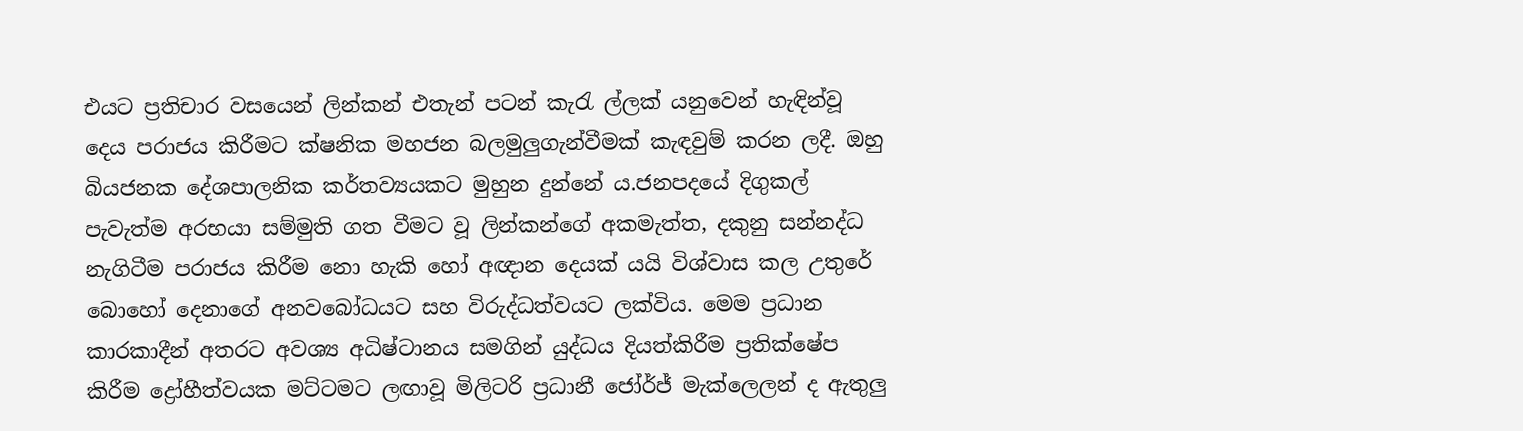එයට ප්‍රතිචාර වසයෙන් ලින්කන් එතැන් පටන් කැරැ ල්ලක් යනුවෙන් හැඳින්වූ දෙය පරාජය කිරීමට ක්ෂනික මහජන බලමුලුගැන්වීමක් කැඳවුම් කරන ලදී. ඔහු බියජනක දේශපාලනික කර්තව්‍යයකට මුහුන දුන්නේ ය.ජනපදයේ දිගුකල් පැවැත්ම අරභයා සම්මුති ගත වීමට වූ ලින්කන්ගේ අකමැත්ත, දකුනු සන්නද්ධ නැගිටීම පරාජය කිරීම නො හැකි හෝ අඥාන දෙයක් යයි විශ්වාස කල උතුරේ බොහෝ දෙනාගේ අනවබෝධයට සහ විරුද්ධත්වයට ලක්විය. මෙම ප්‍රධාන කාරකාදීන් අතරට අවශ්‍ය අධිෂ්ටානය සමගින් යුද්ධය දියත්කිරීම ප්‍රතික්ෂේප කිරීම ද්‍රෝහීත්වයක මට්ටමට ලඟාවූ මිලිටරි ප්‍රධානී ජෝර්ජ් මැක්ලෙලන් ද ඇතුලු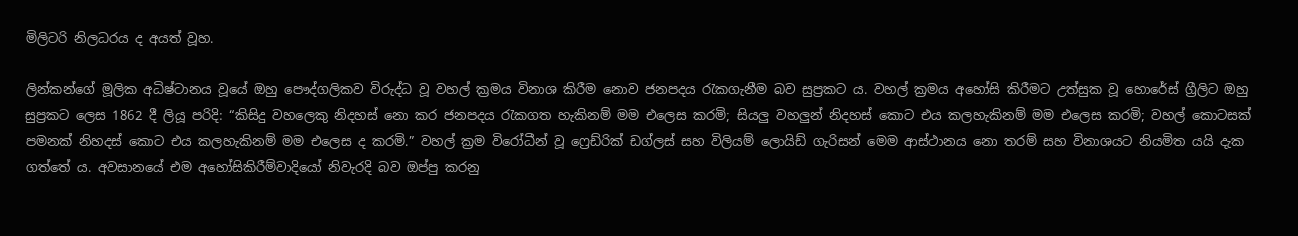මිලිටරි නිලධරය ද අයත් වූහ.

ලින්කන්ගේ මූලික අධිෂ්ටානය වූයේ ඔහු පෞද්ගලිකව විරුද්ධ වූ වහල් ක්‍රමය විනාශ කිරීම නොව ජනපදය රැකගැනීම බව සුප්‍රකට ය. වහල් ක්‍රමය අහෝසි කිරීමට උත්සුක වූ හොරේස් ග්‍රීලිට ඔහු සුප්‍රකට ලෙස 1862 දී ලියූ පරිදි: “කිසිදු වහලෙකු නිදහස් නො කර ජනපදය රැකගත හැකිනම් මම එලෙස කරමි; සියලු වහලුන් නිදහස් කොට එය කලහැකිනම් මම එලෙස කරමි; වහල් කොටසක් පමනක් නිහදස් කොට එය කලහැකිනම් මම එලෙස ද කරමි.” වහල් ක්‍රම විරෝධීන් වූ ෆ්‍රෙඩ්රික් ඩග්ලස් සහ විලියම් ලොයිඩ් ගැරිසන් මෙම ආස්ථානය නො තරම් සහ විනාශයට නියමිත යයි දැක ගත්තේ ය. අවසානයේ එම අහෝසිකිරීම්වාදියෝ නිවැරදි බව ඔප්පු කරනු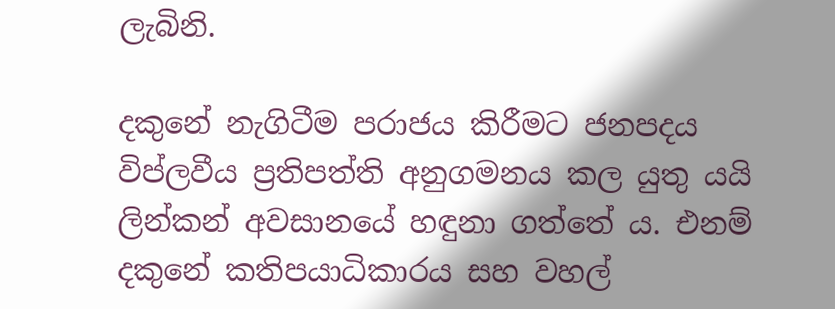ලැබිනි.

දකුනේ නැගිටීම පරාජය කිරීමට ජනපදය විප්ලවීය ප්‍රතිපත්ති අනුගමනය කල යුතු යයි ලින්කන් අවසානයේ හඳුනා ගත්තේ ය. එනම් දකුනේ කතිපයාධිකාරය සහ වහල්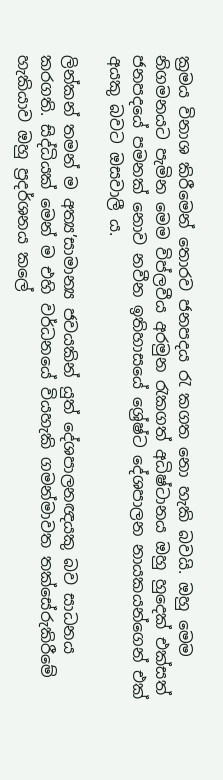ක්‍රමය විනාශ කිරීමෙන් තොරව ජනපදය රැ කගත නො හැකි බවයි. ඔහු මෙම නිගමනයට පැමින මෙම විප්ලවීය අරමුන රැකගත් අධිෂ්ටානය ඔහු හුදෙක් එක්සත් ජනපදයේ පමනක් නොව නවීන ඉතිහාසයේ ශ්‍රේෂ්ට දේශපාලන නායකයන්ගෙන් එක් අයකු බවට ඔසවාලී ය.

ලින්කන් තමන් ම අත්‍ය’සාමාන්‍ය ජවයකින් යුත් දේශපාලනඥයකු බව සාධනය කරගති. සිද්ධියක් මෙන් ම එහි වර්ධනයේ වියහැකි ගමන්මාවත තක්සේරුකිරීමේ හැකියාව ඔහු ප්‍රදර්ශනය කලේ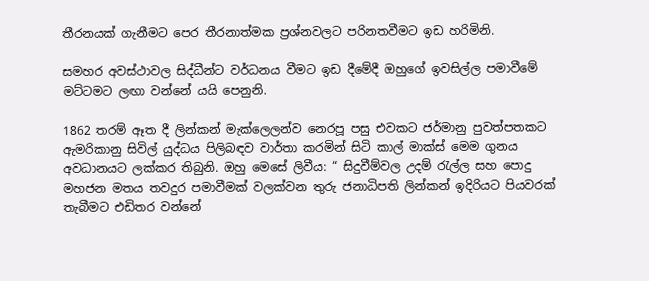තීරනයක් ගැනීමට පෙර තීරනාත්මක ප්‍රශ්නවලට පරිනතවීමට ඉඩ හරිමිනි.

සමහර අවස්ථාවල සිද්ධීන්ට වර්ධනය වීමට ඉඩ දීමේදී ඔහුගේ ඉවසිල්ල පමාවීමේ මට්ටමට ලඟා වන්නේ යයි පෙනුනි.

1862 තරම් ඈත දී ලින්කන් මැක්ලෙලන්ව නෙරපූ පසු එවකට ජර්මානු පුවත්පතකට ඇමරිකානු සිවිල් යුද්ධය පිලිබඳව වාර්තා කරමින් සිටි කාල් මාක්ස් මෙම ගුනය අවධානයට ලක්කර තිබුනි. ඔහු මෙසේ ලිවීය: “ සිදුවීම්වල උදම් රැල්ල සහ පොදු මහජන මතය තවදුර පමාවීමක් වලක්වන තුරු ජනාධිපති ලින්කන් ඉදිරියට පියවරක් තැබීමට එඩිතර වන්නේ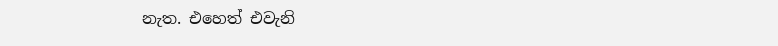නැත. එහෙත් එවැනි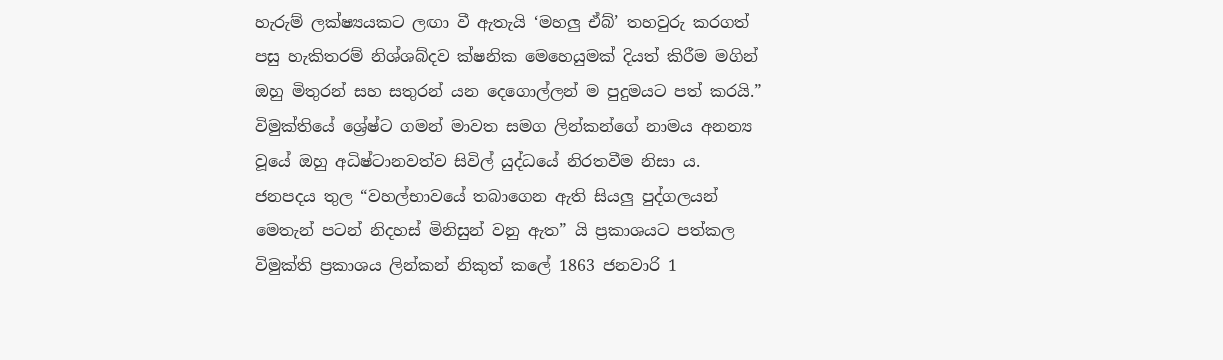හැරුම් ලක්ෂ්‍යයකට ලඟා වී ඇතැයි ‘මහලු ඒබ්’ තහවුරු කරගත් පසු හැකිතරම් නිශ්ශබ්දව ක්ෂනික මෙහෙයුමක් දියත් කිරීම මගින් ඔහු මිතුරන් සහ සතුරන් යන දෙගොල්ලන් ම පුදුමයට පත් කරයි.” විමුක්තියේ ශ්‍රේෂ්ට ගමන් මාවත සමග ලින්කන්ගේ නාමය අනන්‍ය වූයේ ඔහු අධිෂ්ටානවත්ව සිවිල් යුද්ධයේ නිරතවීම නිසා ය. ජනපදය තුල “වහල්භාවයේ තබාගෙන ඇති සියලු පුද්ගලයන් මෙතැන් පටන් නිදහස් මිනිසුන් වනු ඇත” යි ප්‍රකාශයට පත්කල විමුක්ති ප්‍රකාශය ලින්කන් නිකුත් කලේ 1863 ජනවාරි 1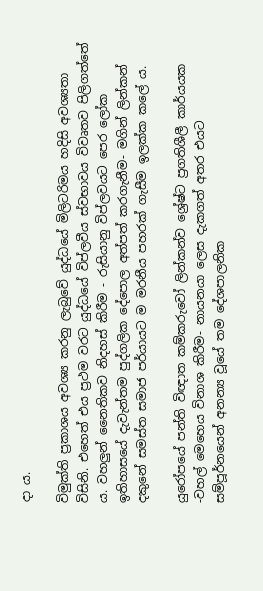දා ය.

විමුක්ති ප්‍රකාශය අවශ්‍ය කරනු ලැබුවේ යුද්ධයේ මිලිටරිමය හදිසි අවශ්‍යතා විසිනි. එහෙත් එය ප්‍රථම වරට යුද්ධයේ විප්ලවීය ස්වභාවය විවෘතව පිලිගත්තේ ය. වහලුන් නෛතිකව නිදහස් කිරීම - රුසියානු විප්ලවයට පෙර ලෝක ඉතිහාසයේ දැවැන්තම පුද්ගලික දේපොල අත්පත් කරගැනීම- මගින් ලින්කන් දකුනේ සමස්ත සමාජ පර්යායට ම මරනීය පහරක් ගැසීම ඉලක්ක කලේ ය.

යුරෝපයේ පන්ති විඥාත කම්කරුවෝ ලින්කන්ව ශ්‍රේෂ්ට ප්‍රගතිශීලී කාර්යයක -වහල් මෙහෙය විනාශ කිරීම- නායනයා ලෙස දැකගත් අතර එයට සම්පූර්නයෙන් අනන්‍ය වූයේ තම දේශපාලනික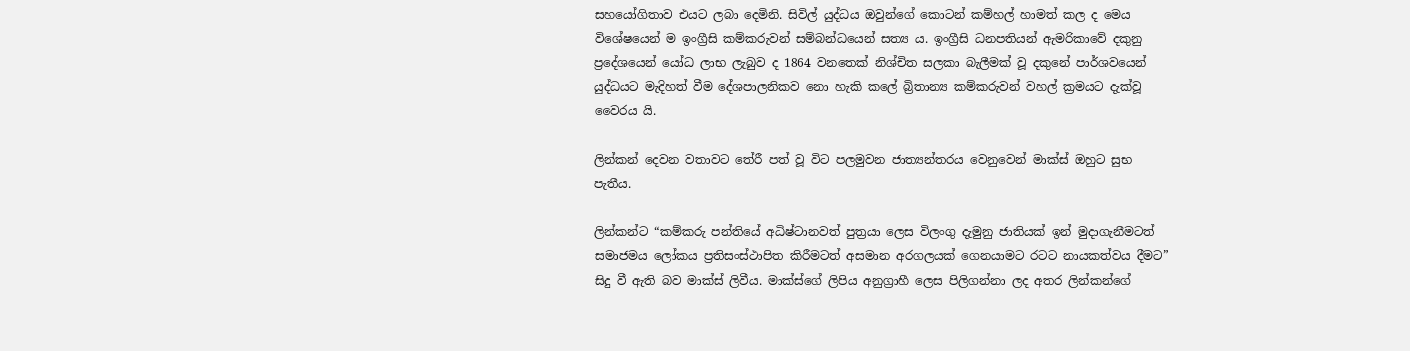සහයෝගිතාව එයට ලබා දෙමිනි. සිවිල් යුද්ධය ඔවුන්ගේ කොටන් කම්හල් හාමත් කල ද මෙය විශේෂයෙන් ම ඉංග්‍රීසි කම්කරුවන් සම්බන්ධයෙන් සත්‍ය ය. ඉංග්‍රීසි ධනපතියන් ඇමරිකාවේ දකුනු ප්‍රදේශයෙන් යෝධ ලාභ ලැබුව ද 1864 වනතෙක් නිශ්චිත සලකා බැලීමක් වූ දකුනේ පාර්ශවයෙන් යුද්ධයට මැදිහත් වීම දේශපාලනිකව නො හැකි කලේ බ්‍රිතාන්‍ය කම්කරුවන් වහල් ක්‍රමයට දැක්වූ වෛරය යි.

ලින්කන් දෙවන වතාවට තේරී පත් වූ විට පලමුවන ජාත්‍යන්තරය වෙනුවෙන් මාක්ස් ඔහුට සුභ පැතීය.

ලින්කන්ට “කම්කරු පන්තියේ අධිෂ්ටානවත් පුත්‍රයා ලෙස විලංගු දැමුනු ජාතියක් ඉන් මුදාගැනීමටත් සමාජමය ලෝකය ප්‍රතිසංස්ථාපිත කිරීමටත් අසමාන අරගලයක් ගෙනයාමට රටට නායකත්වය දීමට” සිදු වී ඇති බව මාක්ස් ලිවීය. මාක්ස්ගේ ලිපිය අනුග්‍රාහී ලෙස පිලිගන්නා ලද අතර ලින්කන්ගේ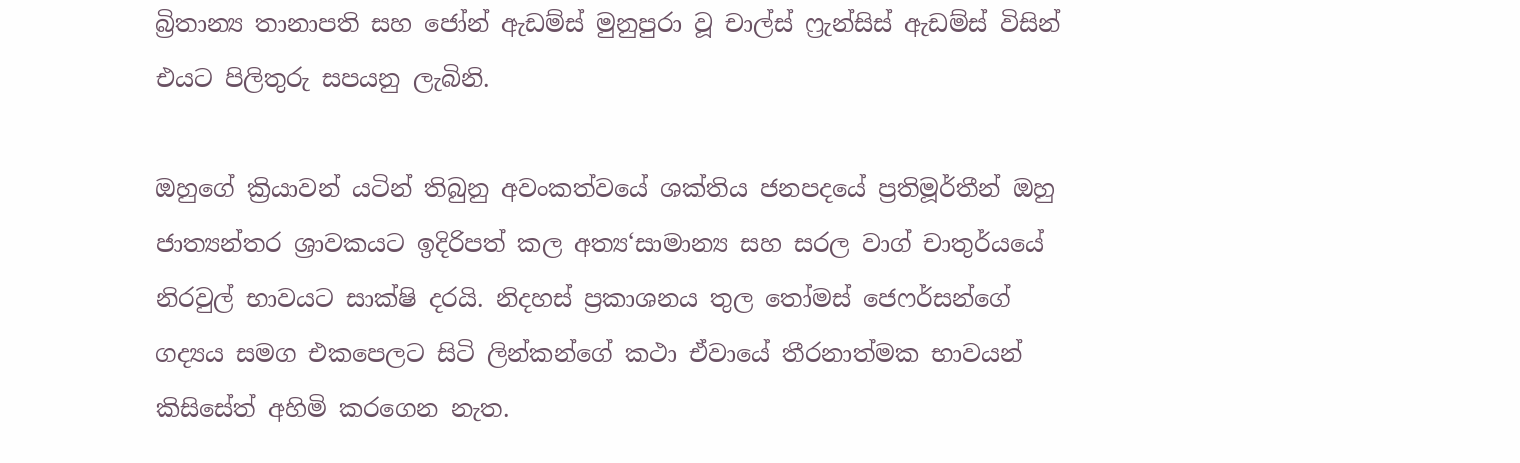බ්‍රිතාන්‍ය තානාපති සහ ජෝන් ඇඩම්ස් මුනුපුරා වූ චාල්ස් ෆ්‍රැන්සිස් ඇඩම්ස් විසින් එයට පිලිතුරු සපයනු ලැබිනි.

ඔහුගේ ක්‍රියාවන් යටින් තිබුනු අවංකත්වයේ ශක්තිය ජනපදයේ ප්‍රතිමූර්තීන් ඔහු ජාත්‍යන්තර ශ්‍රාවකයට ඉදිරිපත් කල අත්‍ය‘සාමාන්‍ය සහ සරල වාග් චාතුර්යයේ නිරවුල් භාවයට සාක්ෂි දරයි. නිදහස් ප්‍රකාශනය තුල තෝමස් ජෙෆර්සන්ගේ ගද්‍යය සමග එකපෙලට සිටි ලින්කන්ගේ කථා ඒවායේ තීරනාත්මක භාවයන් කිසිසේත් අහිමි කරගෙන නැත.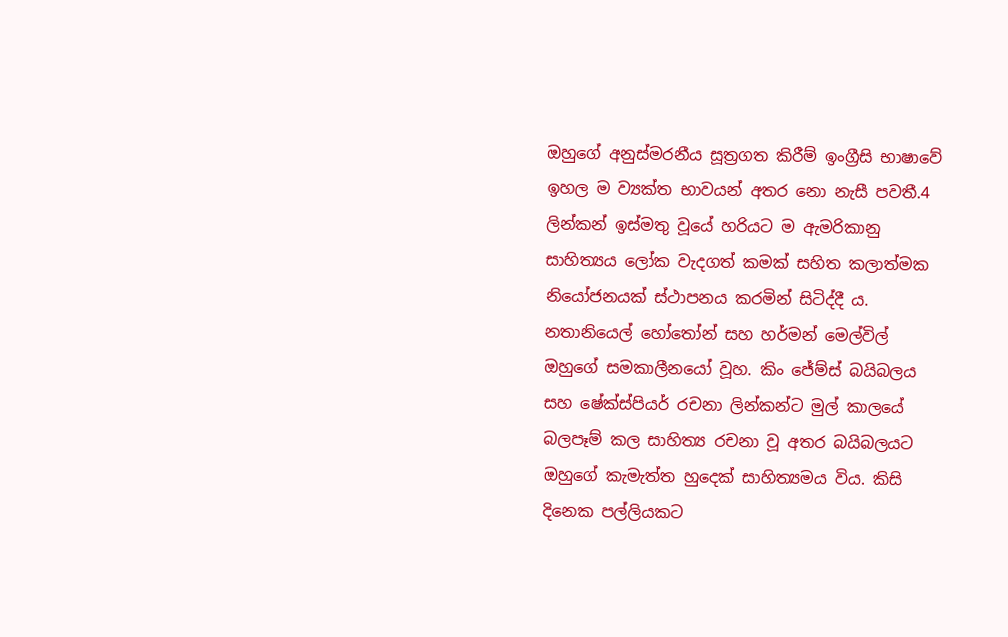ඔහුගේ අනුස්මරනීය සූත්‍රගත කිරීම් ඉංග්‍රීසි භාෂාවේ ඉහල ම ව්‍යක්ත භාවයන් අතර නො නැසී පවතී.4 ලින්කන් ඉස්මතු වූයේ හරියට ම ඇමරිකානු සාහිත්‍යය ලෝක වැදගත් කමක් සහිත කලාත්මක නියෝජනයක් ස්ථාපනය කරමින් සිටිද්දී ය. නතානියෙල් හෝතෝන් සහ හර්මන් මෙල්විල් ඔහුගේ සමකාලීනයෝ වූහ. කිං ජේම්ස් බයිබලය සහ ෂේක්ස්පියර් රචනා ලින්කන්ට මුල් කාලයේ බලපෑම් කල සාහිත්‍ය රචනා වූ අතර බයිබලයට ඔහුගේ කැමැත්ත හුදෙක් සාහිත්‍යමය විය. කිසි දිනෙක පල්ලියකට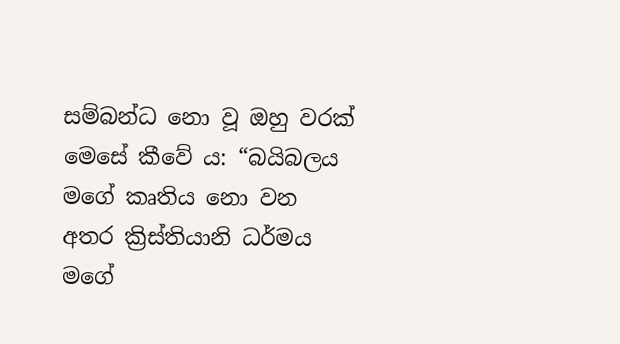සම්බන්ධ නො වූ ඔහු වරක් මෙසේ කීවේ ය: “බයිබලය මගේ කෘතිය නො වන අතර ක්‍රිස්තියානි ධර්මය මගේ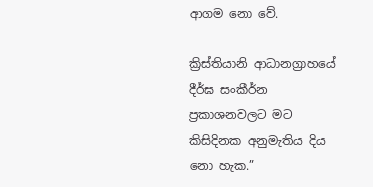ආගම නො වේ.

ක්‍රිස්තියානි ආධානග්‍රාහයේ දීර්ඝ සංකීර්න ප්‍රකාශනවලට මට කිසිදිනක අනුමැතිය දිය නො හැක.”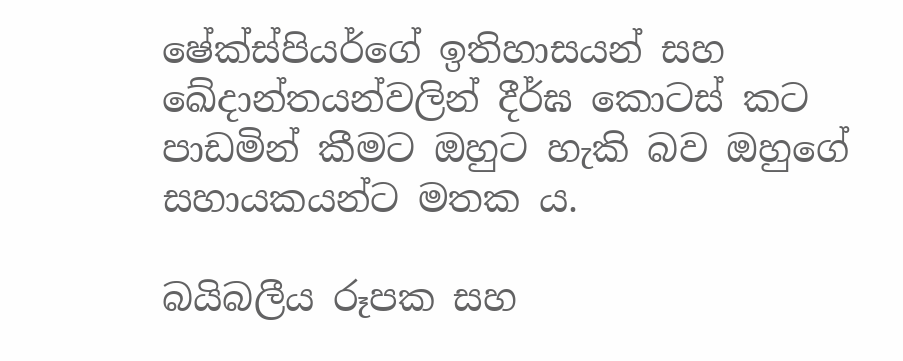ෂේක්ස්පියර්ගේ ඉතිහාසයන් සහ ඛේදාන්තයන්වලින් දීර්ඝ කොටස් කට පාඩමින් කීමට ඔහුට හැකි බව ඔහුගේ සහායකයන්ට මතක ය.

බයිබලීය රූපක සහ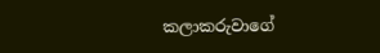කලාකරුවාගේ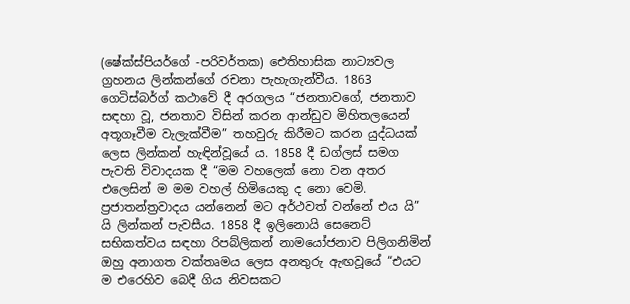(ෂේක්ස්පියර්ගේ -පරිවර්තක) ඓතිහාසික නාට්‍යවල ග්‍රහනය ලින්කන්ගේ රචනා පැහැගැන්වීය. 1863 ගෙටිස්බර්ග් කථාවේ දී අරගලය “ජනතාවගේ, ජනතාව සඳහා වූ, ජනතාව විසින් කරන ආන්ඩුව මිහිතලයෙන් අතූගෑවීම වැලැක්වීම” තහවුරු කිරීමට කරන යුද්ධයක් ලෙස ලින්කන් හැඳින්වූයේ ය. 1858 දී ඩග්ලස් සමග පැවති විවාදයක දී “මම වහලෙක් නො වන අතර එලෙසින් ම මම වහල් හිමියෙකු ද නො වෙමි. ප්‍රජාතන්ත්‍රවාදය යන්නෙන් මට අර්ථවත් වන්නේ එය යි” යි ලින්කන් පැවසීය. 1858 දී ඉලිනොයි සෙනෙට් සභිකත්වය සඳහා රිපබ්ලිකන් නාමයෝජනාව පිලිගනිමින් ඔහු අනාගත වක්තෘමය ලෙස අනතුරු ඇඟවූයේ “එයට ම එරෙහිව බෙදී ගිය නිවසකට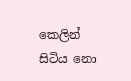කෙලින් සිටිය නො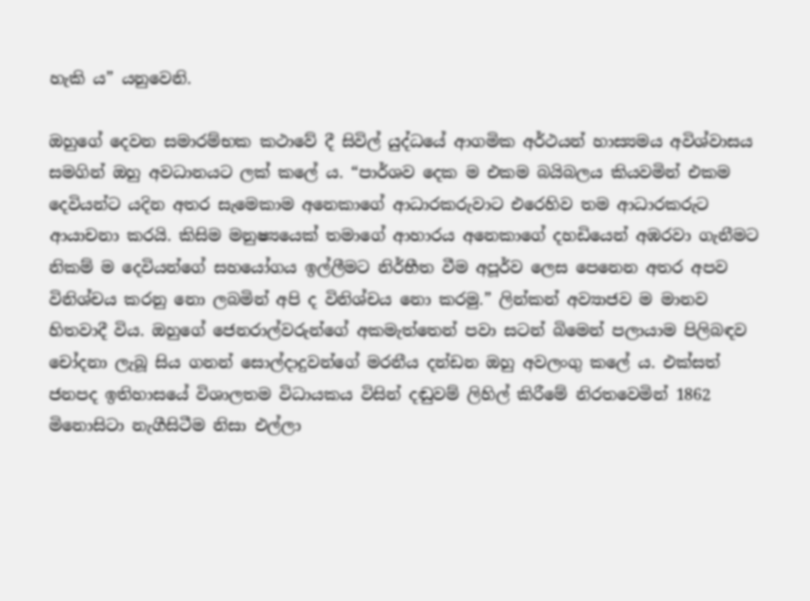හැකි ය” යනුවෙනි.

ඔහුගේ දෙවන සමාරම්භක කථාවේ දී සිවිල් යුද්ධයේ ආගමික අර්ථයන් හාස්‍යමය අවිශ්වාසය සමගින් ඔහු අවධානයට ලක් කලේ ය. “පාර්ශව දෙක ම එකම බයිබලය කියවමින් එකම දෙවියන්ට යදින අතර සැමෙකාම අනෙකාගේ ආධාරකරුවාට එරෙහිව තම ආධාරකරුට ආයාචනා කරයි. කිසිම මනුෂ්‍යයෙක් තමාගේ ආහාරය අනෙකාගේ දහඩියෙන් අඹරවා ගැනීමට නිකම් ම දෙවියන්ගේ සහයෝගය ඉල්ලීමට නිර්භීත වීම අපූර්ව ලෙස පෙනෙන අතර අපව විනිශ්චය කරනු නො ලබමින් අපි ද විනිශ්චය නො කරමු.” ලින්කන් අව්‍යාජව ම මානව හිතවාදී විය. ඔහුගේ ජෙනරාල්වරුන්ගේ අකමැත්තෙන් පවා සටන් බිමෙන් පලායාම පිලිබඳව චෝදනා ලැබූ සිය ගනන් සොල්දාදුවන්ගේ මරනීය දන්ඩන ඔහු අවලංගු කලේ ය. එක්සත් ජනපද ඉතිහාසයේ විශාලතම විධායකය විසින් දඬුවම් ලිහිල් කිරීමේ නිරතවෙමින් 1862 මිනොසිටා නැගීසිටීම නිසා එල්ලා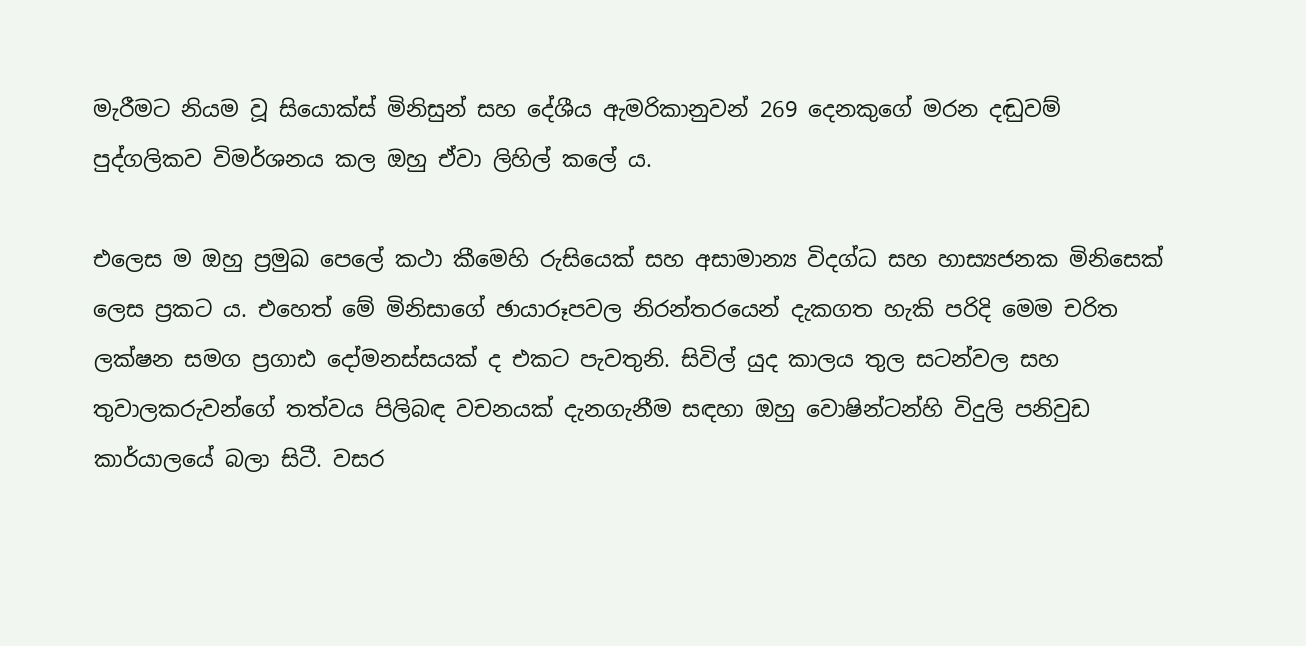මැරීමට නියම වූ සියොක්ස් මිනිසුන් සහ දේශීය ඇමරිකානුවන් 269 දෙනකුගේ මරන දඬුවම් පුද්ගලිකව විමර්ශනය කල ඔහු ඒවා ලිහිල් කලේ ය.

එලෙස ම ඔහු ප්‍රමුඛ පෙලේ කථා කීමෙහි රුසියෙක් සහ අසාමාන්‍ය විදග්ධ සහ හාස්‍යජනක මිනිසෙක් ලෙස ප්‍රකට ය. එහෙත් මේ මිනිසාගේ ඡායාරූපවල නිරන්තරයෙන් දැකගත හැකි පරිදි මෙම චරිත ලක්ෂන සමග ප්‍රගාඪ දෝමනස්සයක් ද එකට පැවතුනි. සිවිල් යුද කාලය තුල සටන්වල සහ තුවාලකරුවන්ගේ තත්වය පිලිබඳ වචනයක් දැනගැනීම සඳහා ඔහු වොෂින්ටන්හි විදුලි පනිවුඩ කාර්යාලයේ බලා සිටී. වසර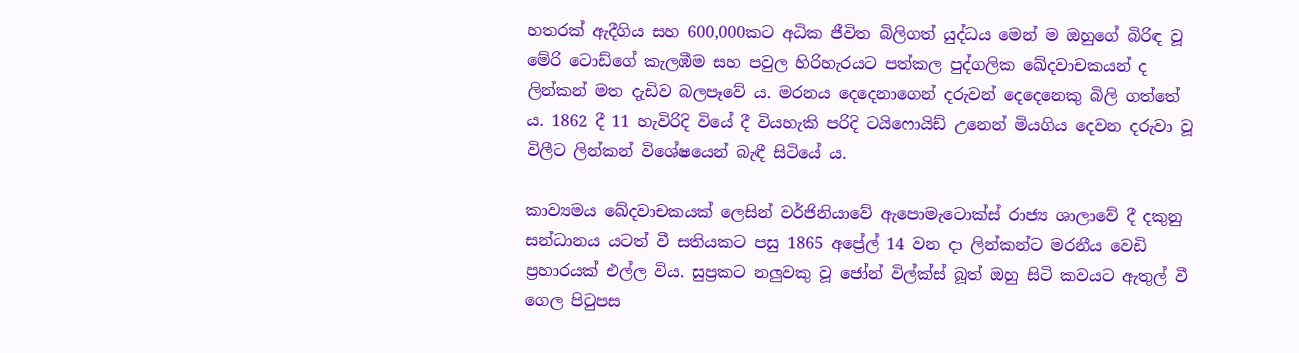හතරක් ඇදීගිය සහ 600,000කට අධික ජීවිත බිලිගත් යුද්ධය මෙන් ම ඔහුගේ බිරිඳ වූ මේරි ටොඩ්ගේ කැලඹීම සහ පවුල හිරිහැරයට පත්කල පුද්ගලික ඛේදවාචකයන් ද ලින්කන් මත දැඩිව බලපෑවේ ය. මරනය දෙදෙනාගෙන් දරුවන් දෙදෙනෙකු බිලි ගත්තේ ය. 1862 දී 11 හැවිරිදි වියේ දී වියහැකි පරිදි ටයිෆොයිඩ් උනෙන් මියගිය දෙවන දරුවා වූ විලීට ලින්කන් විශේෂයෙන් බැඳී සිටියේ ය.

කාව්‍යමය ඛේදවාචකයක් ලෙසින් වර්ජිනියාවේ ඇපොමැටොක්ස් රාජ්‍ය ශාලාවේ දී දකුනු සන්ධානය යටත් වී සතියකට පසු 1865 අප්‍රේල් 14 වන දා ලින්කන්ට මරනීය වෙඩි ප්‍රහාරයක් එල්ල විය. සුප්‍රකට නලුවකු වූ ජෝන් විල්ක්ස් බූත් ඔහු සිටි කවයට ඇතුල් වී ගෙල පිටුපස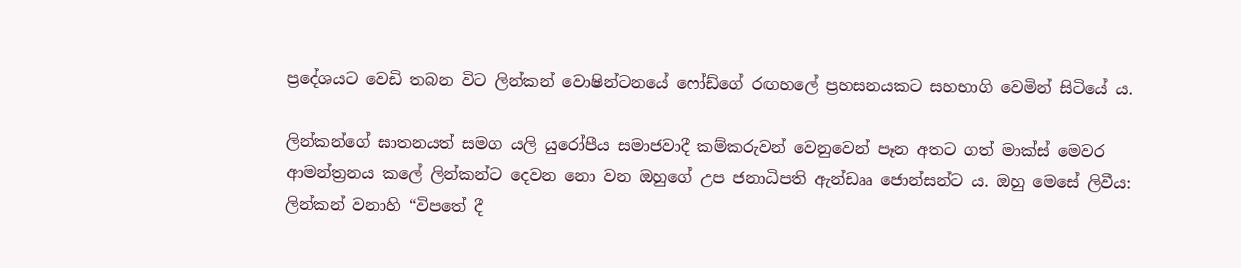ප්‍රදේශයට වෙඩි තබන විට ලින්කන් වොෂින්ටනයේ ෆෝඩ්ගේ රඟහලේ ප්‍රහසනයකට සහභාගි වෙමින් සිටියේ ය.

ලින්කන්ගේ ඝාතනයත් සමග යලි යුරෝපීය සමාජවාදී කම්කරුවන් වෙනුවෙන් පෑන අතට ගත් මාක්ස් මෙවර ආමන්ත්‍රනය කලේ ලින්කන්ට දෙවන නො වන ඔහුගේ උප ජනාධිපති ඇන්ඩෲ ජොන්සන්ට ය. ඔහු මෙසේ ලිවීය: ලින්කන් වනාහි “විපතේ දී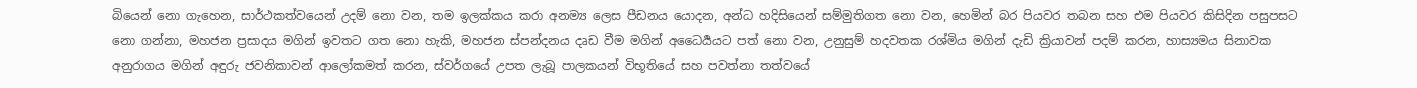බියෙන් නො ගැහෙන, සාර්ථකත්වයෙන් උදම් නො වන, තම ඉලක්කය කරා අනම්‍ය ලෙස පීඩනය යොදන, අන්ධ හදිසියෙන් සම්මුතිගත නො වන, හෙමින් බර පියවර තබන සහ එම පියවර කිසිදින පසුපසට නො ගන්නා, මහජන ප්‍රසාදය මගින් ඉවතට ගත නො හැකි, මහජන ස්පන්දනය දෘඩ වීම මගින් අධෛර්‍යයට පත් නො වන, උනුසුම් හදවතක රශ්මිය මගින් දැඩි ක්‍රියාවන් පදම් කරන, හාස්‍යමය සිනාවක අනුරාගය මගින් අඳුරු ජවනිකාවන් ආලෝකමත් කරන, ස්වර්ගයේ උපත ලැබූ පාලකයන් විභූතියේ සහ පවත්නා තත්වයේ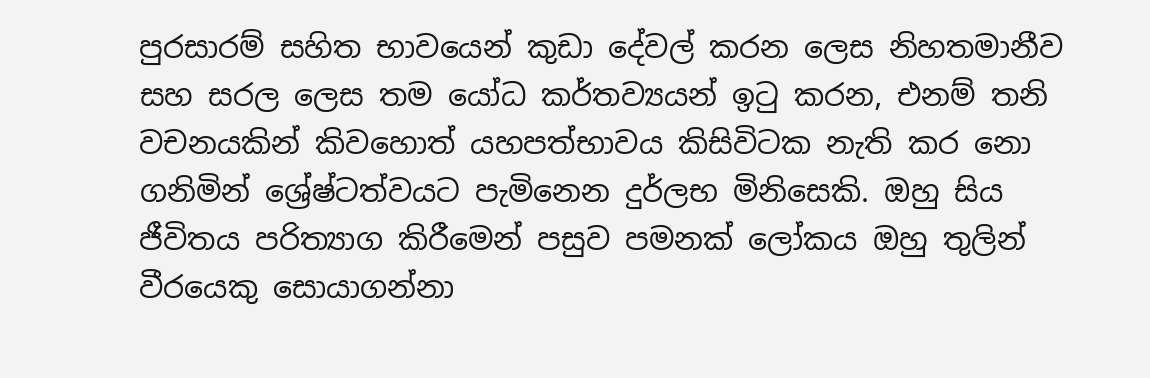පුරසාරම් සහිත භාවයෙන් කුඩා දේවල් කරන ලෙස නිහතමානීව සහ සරල ලෙස තම යෝධ කර්තව්‍යයන් ඉටු කරන, එනම් තනි වචනයකින් කිවහොත් යහපත්භාවය කිසිවිටක නැති කර නො ගනිමින් ශ්‍රේෂ්ටත්වයට පැමිනෙන දුර්ලභ මිනිසෙකි. ඔහු සිය ජීවිතය පරිත්‍යාග කිරීමෙන් පසුව පමනක් ලෝකය ඔහු තුලින් වීරයෙකු සොයාගන්නා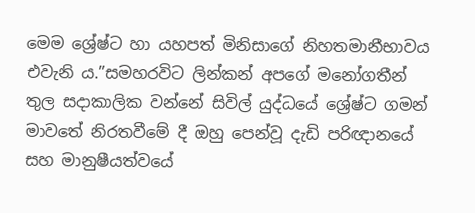මෙම ශ්‍රේෂ්ට හා යහපත් මිනිසාගේ නිහතමානීභාවය එවැනි ය.”සමහරවිට ලින්කන් අපගේ මනෝගතීන් තුල සදාකාලික වන්නේ සිවිල් යුද්ධයේ ශ්‍රේෂ්ට ගමන් මාවතේ නිරතවීමේ දී ඔහු පෙන්වූ දැඩි පරිඥානයේ සහ මානුෂීයත්වයේ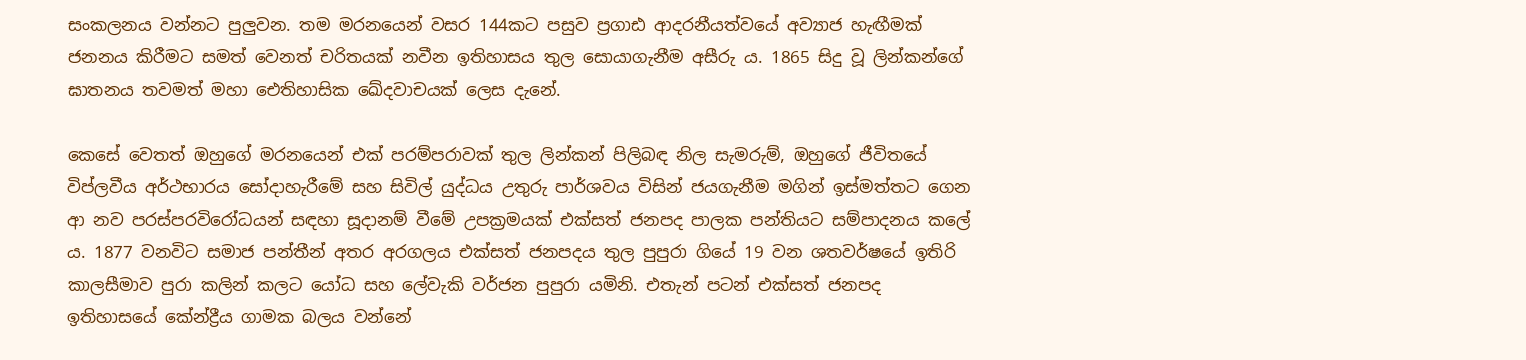සංකලනය වන්නට පුලුවන. තම මරනයෙන් වසර 144කට පසුව ප්‍රගාඪ ආදරනීයත්වයේ අව්‍යාජ හැඟීමක් ජනනය කිරීමට සමත් වෙනත් චරිතයක් නවීන ඉතිහාසය තුල සොයාගැනීම අසීරු ය. 1865 සිදු වූ ලින්කන්ගේ ඝාතනය තවමත් මහා ඓතිහාසික ඛේදවාචයක් ලෙස දැනේ.

කෙසේ වෙතත් ඔහුගේ මරනයෙන් එක් පරම්පරාවක් තුල ලින්කන් පිලිබඳ නිල සැමරුම්, ඔහුගේ ජීවිතයේ විප්ලවීය අර්ථභාරය සෝදාහැරීමේ සහ සිවිල් යුද්ධය උතුරු පාර්ශවය විසින් ජයගැනීම මගින් ඉස්මත්තට ගෙන ආ නව පරස්පරවිරෝධයන් සඳහා සූදානම් වීමේ උපක්‍රමයක් එක්සත් ජනපද පාලක පන්තියට සම්පාදනය කලේ ය. 1877 වනවිට සමාජ පන්තීන් අතර අරගලය එක්සත් ජනපදය තුල පුපුරා ගියේ 19 වන ශතවර්ෂයේ ඉතිරි කාලසීමාව පුරා කලින් කලට යෝධ සහ ලේවැකි වර්ජන පුපුරා යමිනි. එතැන් පටන් එක්සත් ජනපද ඉතිහාසයේ කේන්ද්‍රීය ගාමක බලය වන්නේ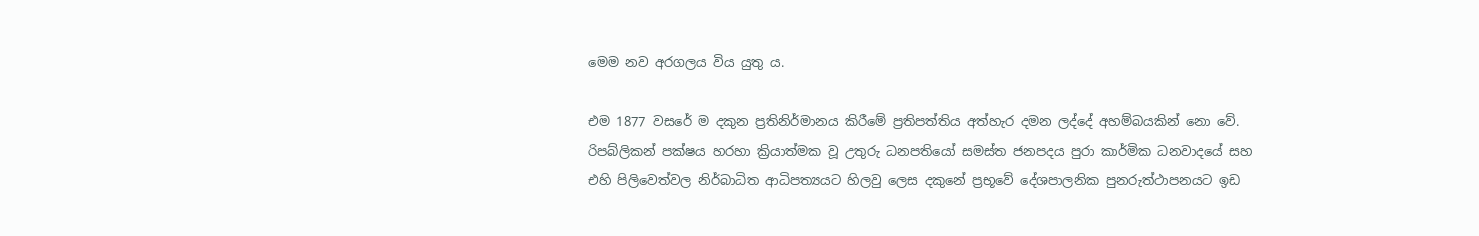මෙම නව අරගලය විය යුතු ය.

එම 1877 වසරේ ම දකුන ප්‍රතිනිර්මානය කිරීමේ ප්‍රතිපත්තිය අත්හැර දමන ලද්දේ අහම්බයකින් නො වේ. රිපබ්ලිකන් පක්ෂය හරහා ක්‍රියාත්මක වූ උතුරු ධනපතියෝ සමස්ත ජනපදය පුරා කාර්මික ධනවාදයේ සහ එහි පිලිවෙත්වල නිර්බාධිත ආධිපත්‍යයට හිලවු ලෙස දකුනේ ප්‍රභූවේ දේශපාලනික පුනරුත්ථාපනයට ඉඩ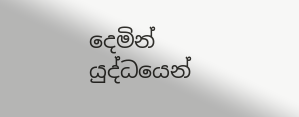දෙමින් යුද්ධයෙන්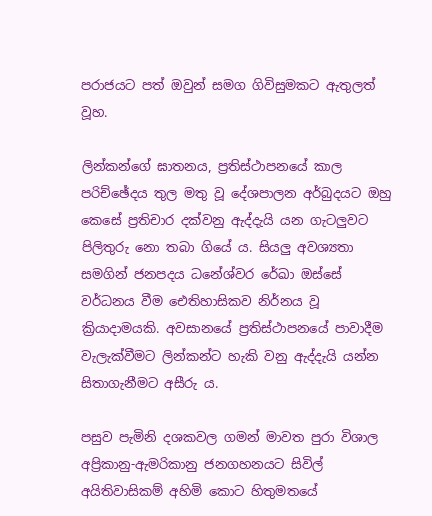පරාජයට පත් ඔවුන් සමග ගිවිසුමකට ඇතුලත් වූහ.

ලින්කන්ගේ ඝාතනය, ප්‍රතිස්ථාපනයේ කාල පරිච්ඡේදය තුල මතු වූ දේශපාලන අර්බුදයට ඔහු කෙසේ ප්‍රතිචාර දක්වනු ඇද්දැයි යන ගැටලුවට පිලිතුරු නො තබා ගියේ ය. සියලු අවශ්‍යතා සමගින් ජනපදය ධනේශ්වර රේඛා ඔස්සේ වර්ධනය වීම ඓතිහාසිකව නිර්නය වූ ක්‍රියාදාමයකි. අවසානයේ ප්‍රතිස්ථාපනයේ පාවාදීම වැලැක්වීමට ලින්කන්ට හැකි වනු ඇද්දැයි යන්න සිතාගැනීමට අසීරු ය.

පසුව පැමිනි දශකවල ගමන් මාවත පුරා විශාල අප්‍රිකානු-ඇමරිකානු ජනගහනයට සිවිල් අයිතිවාසිකම් අහිමි කොට හිතුමතයේ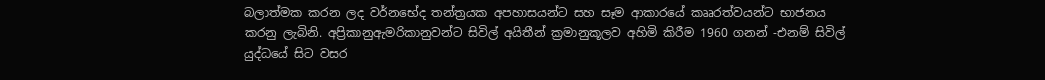බලාත්මක කරන ලද වර්නභේද තන්ත්‍රයක අපහාසයන්ට සහ සෑම ආකාරයේ කෲරත්වයන්ට භාජනය කරනු ලැබිනි. අප්‍රිකානුඇමරිකානුවන්ට සිවිල් අයිතීන් ක්‍රමානුකූලව අහිමි කිරීම 1960 ගනන් -එනම් සිවිල් යුද්ධයේ සිට වසර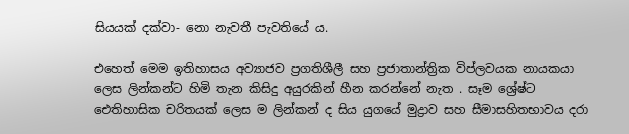සියයක් දක්වා- නො නැවතී පැවතියේ ය.

එහෙත් මෙම ඉතිහාසය අව්‍යාජව ප්‍රගතිශීලී සහ ප්‍රජාතාන්ත්‍රික විප්ලවයක නායකයා ලෙස ලින්කන්ට හිමි තැන කිසිදු අයුරකින් හීන කරන්නේ නැත . සෑම ශ්‍රේෂ්ට ඓතිහාසික චරිතයක් ලෙස ම ලින්කන් ද සිය යුගයේ මුද්‍රාව සහ සීමාසහිතභාවය දරා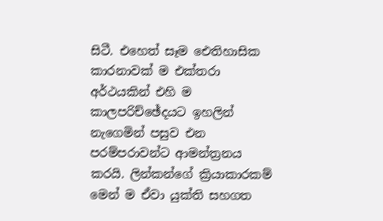සිටී. එහෙත් සෑම ඓතිහාසික කාරනාවක් ම එක්තරා අර්ථයකින් එහි ම කාලපරිච්ඡේදයට ඉහලින් නැගෙමින් පසුව එන පරම්පරාවන්ට ආමන්ත්‍රනය කරයි. ලින්කන්ගේ ක්‍රියාකාරකම් මෙන් ම ඒවා යුක්ති සහගත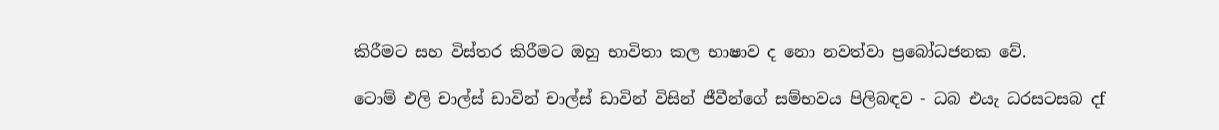කිරීමට සහ විස්තර කිරීමට ඔහු භාවිතා කල භාෂාව ද නො නවත්වා ප්‍රබෝධජනක වේ.

ටොම් එලි චාල්ස් ඩාවින් චාල්ස් ඩාවින් විසින් ජීවීන්ගේ සම්භවය පිලිබඳව - ධබ එයැ ධරසටසබ දf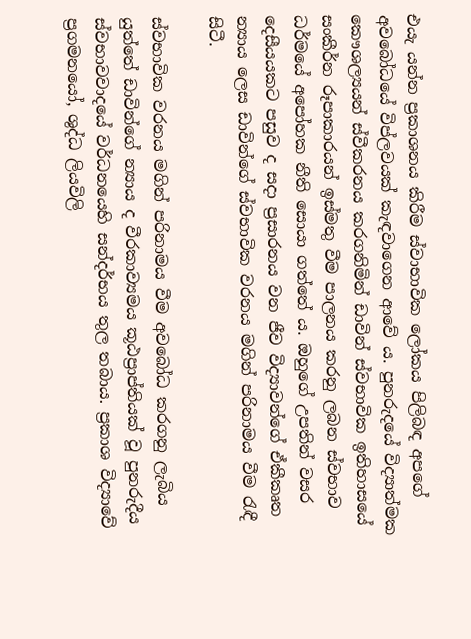එයැ යන්න ප්‍රකාශනය කිරීම ස්වාභාවික ලෝකය පිලිබඳ අපගේ අවබෝධයේ විප්ලවයක් කැඳවාගෙන ආවේ ය. පුනරුදයේ විද්‍යාත්මක කෞශල්‍යයන් ස්වීකරනය කරගනිමින් ඩාවින් ස්වභාවික ඉතිහාසයේ සංකීර්න රූපාකාරයන් ඉස්මතු වීම පාලනය කරනු ලබන ස්වභාව ධර්මයේ අපෝහක නීති සොයා ගත්තේ ය. ඔහුගේ උපතින් වසර දෙසීයයකට පසුව ද සදා ප්‍රසාරනය වන ජීව විද්‍යාවන්ගේ ඒකීකෘත න්‍යාය ලෙස ඩාවින්ගේ ස්වභාවික වරනය මගින් පරිනාමය වීම රැඳී සිටී.

ස්වභාවික වරනය මගින් පරිනාමය වීම අවබෝධ කරගනු ලැබිය යුත්තේ ඩාවින්ගේ න්‍යාය ද වීරකාව්‍යමය කූඨප්‍රාප්තියක් වූ පුනරුදීය ස්වභාවවාදයේ වර්ධනයෙහි සන්දර්භය තුල තබාය. ප්‍රකාශ විද්‍යාවේ ප්‍රගමනයෝ, ශුද්ධ ලියවිලි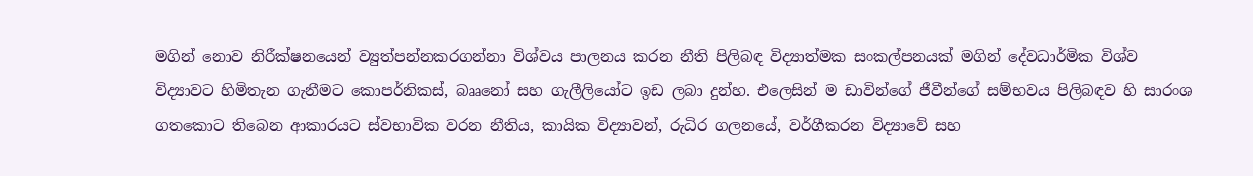මගින් නොව නිරීක්ෂනයෙන් ව්‍යුත්පන්නකරගන්නා විශ්වය පාලනය කරන නීති පිලිබඳ විද්‍යාත්මක සංකල්පනයක් මගින් දේවධාර්මික විශ්ව විද්‍යාවට හිමිතැන ගැනීමට කොපර්නිකස්, බෲනෝ සහ ගැලීලියෝට ඉඩ ලබා දුන්හ. එලෙසින් ම ඩාවින්ගේ ජීවීන්ගේ සම්භවය පිලිබඳව හි සාරංශ ගතකොට තිබෙන ආකාරයට ස්වභාවික වරන නීතිය, කායික විද්‍යාවන්, රුධිර ගලනයේ, වර්ගීකරන විද්‍යාවේ සහ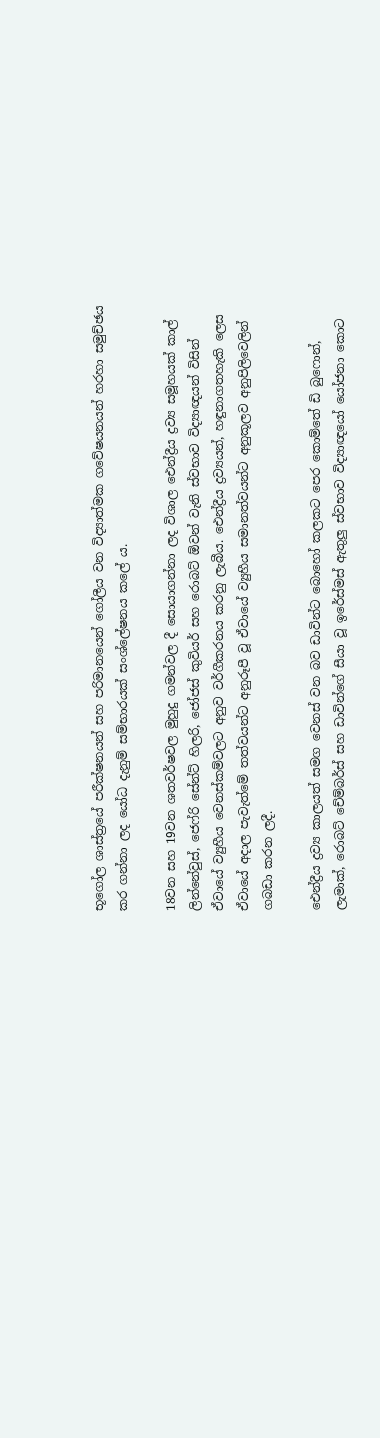භූගෝල ශාස්ත්‍රයේ පරීක්ෂනයන් සහ පරිමානයෙන් ගෝලීය වන විද්‍යාත්මක ගවේෂයනයන් හරහා සමුච්ඡය කර ගන්නා ලද යෝධ දැනුම් සම්භාරයක් සංශ්ලේෂනය කලේ ය.

18වන සහ 19වන ශතවර්ෂවල මුහුදු ගමන්වල දී සොයාගන්නා ලද විශාල ඓන්ද්‍රීය ද්‍රව්‍ය සමූහයක් කාල් ලින්නේවුස්, ජෙෆ්රි සේන්ට් හිලරි, ජෝජස් කුවියර් සහ රොබට් ඕවන් වැනි ස්වභාව විද්‍යාඥයන් විසින් ඒවායේ ව්‍යුහීය වෙනස්කම්වලට අනුව වර්ගීකරනය කරනු ලැබීය. ඓන්ද්‍රීය ද්‍රව්‍යයන්, හඳුනාගතහැකි ලෙස ඒවායේ අදාල පැවැත්මේ තත්වයන්ට අනුරූපී වූ ඒවායේ ව්‍යුහීය සමානත්වයන්ට අනුකූලව අනුපිලිවෙලින් ගබඩා කරන ලදී.

ඓන්ද්‍රීය ද්‍රව්‍ය කාලයත් සමග වෙනස් වන බව ඩාවින්ට බොහෝ කලකට පෙර කොම්තේ ඩි බුෆොන්, ලැමාක්, රොබට් චේම්බර්ස් සහ ඩාවින්ගේ සීයා වූ ඉරේස්මස් ඇතුලු ස්වභාව විද්‍යාඥයෝ යෝජනා කොට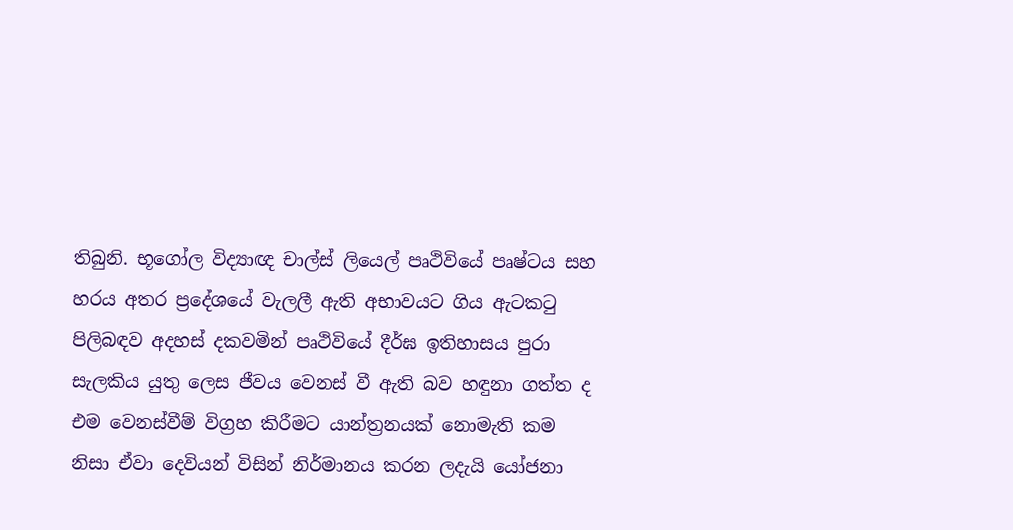තිබුනි. භූගෝල විද්‍යාඥ චාල්ස් ලියෙල් පෘථිවියේ පෘෂ්ටය සහ හරය අතර ප්‍රදේශයේ වැලලී ඇති අභාවයට ගිය ඇටකටු පිලිබඳව අදහස් දකවමින් පෘථිවියේ දීර්ඝ ඉතිහාසය පුරා සැලකිය යුතු ලෙස ජීවය වෙනස් වී ඇති බව හඳුනා ගත්ත ද එම වෙනස්වීම් විග්‍රහ කිරීමට යාන්ත්‍රනයක් නොමැති කම නිසා ඒවා දෙවියන් විසින් නිර්මානය කරන ලදැයි යෝජනා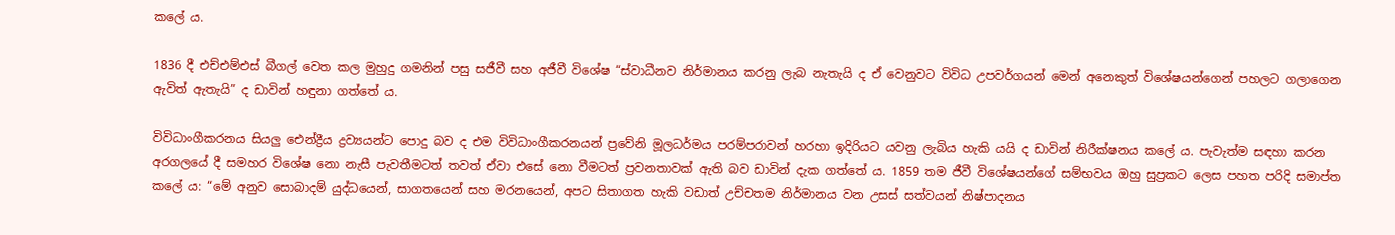කලේ ය.

1836 දී එච්එම්එස් බීගල් වෙත කල මුහුදු ගමනින් පසු සජීවී සහ අජීවී විශේෂ “ස්වාධීනව නිර්මානය කරනු ලැබ නැතැයි ද ඒ වෙනුවට විවිධ උපවර්ගයන් මෙන් අනෙකුත් විශේෂයන්ගෙන් පහලට ගලාගෙන ඇවිත් ඇතැයි” ද ඩාවින් හඳුනා ගත්තේ ය.

විවිධාංගීකරනය සියලු ඓන්ද්‍රීය ද්‍රව්‍යයන්ට පොදු බව ද එම විවිධාංගීකරනයන් ප්‍රවේනි මූලධර්මය පරම්පරාවන් හරහා ඉදිරියට යවනු ලැබිය හැකි යයි ද ඩාවින් නිරීක්ෂනය කලේ ය. පැවැත්ම සඳහා කරන අරගලයේ දී සමහර විශේෂ නො නැසී පැවතීමටත් තවත් ඒවා එසේ නො වීමටත් ප්‍රවනතාවක් ඇති බව ඩාවින් දැක ගත්තේ ය. 1859 තම ජීවී විශේෂයන්ගේ සම්භවය ඔහු සුප්‍රකට ලෙස පහත පරිදි සමාප්ත කලේ ය: “මේ අනුව සොබාදම් යුද්ධයෙන්, සාගතයෙන් සහ මරනයෙන්, අපට සිතාගත හැකි වඩාත් උච්චතම නිර්මානය වන උසස් සත්වයන් නිෂ්පාදනය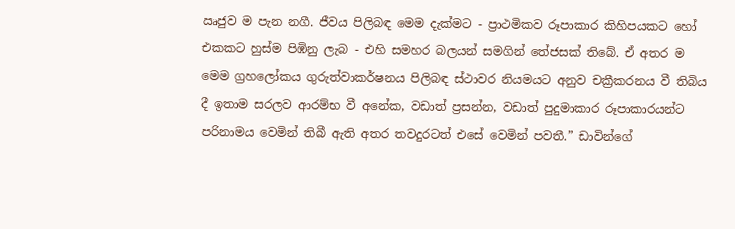ඍජුව ම පැන නගී. ජීවය පිලිබඳ මෙම දැක්මට - ප්‍රාථමිකව රූපාකාර කිහිපයකට හෝ එකකට හුස්ම පිඹිනු ලැබ - එහි සමහර බලයන් සමගින් තේජසක් තිබේ. ඒ අතර ම මෙම ග්‍රහලෝකය ගුරුත්වාකර්ෂනය පිලිබඳ ස්ථාවර නියමයට අනුව චක්‍රීකරනය වී තිබිය දී ඉතාම සරලව ආරම්භ වී අනේක, වඩාත් ප්‍රසන්න, වඩාත් පුදුමාකාර රූපාකාරයන්ට පරිනාමය වෙමින් තිබී ඇති අතර තවදුරටත් එසේ වෙමින් පවතී.” ඩාවින්ගේ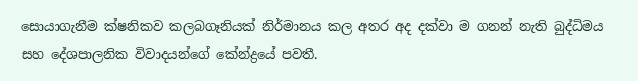සොයාගැනීම ක්ෂනිකව කලබගෑනියක් නිර්මානය කල අතර අද දක්වා ම ගනන් නැති බුද්ධිමය සහ දේශපාලනික විවාදයන්ගේ කේන්ද්‍රයේ පවතී.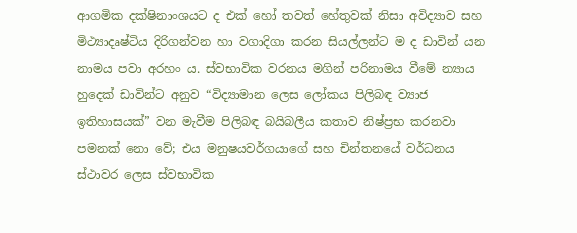ආගමික දක්ෂිනාංශයට ද එක් හෝ තවත් හේතුවක් නිසා අවිද්‍යාව සහ මිථ්‍යාදෘෂ්ටිය දිරිගන්වන හා වගාදිගා කරන සියල්ලන්ට ම ද ඩාවින් යන නාමය පවා අරහං ය. ස්වභාවික වරනය මගින් පරිනාමය වීමේ න්‍යාය හුදෙක් ඩාවින්ට අනුව “විද්‍යාමාන ලෙස ලෝකය පිලිබඳ ව්‍යාජ ඉතිහාසයක්” වන මැවීම පිලිබඳ බයිබලීය කතාව නිෂ්ප්‍රභ කරනවා පමනක් නො වේ; එය මනුෂයවර්ගයාගේ සහ චින්තනයේ වර්ධනය ස්ථාවර ලෙස ස්වභාවික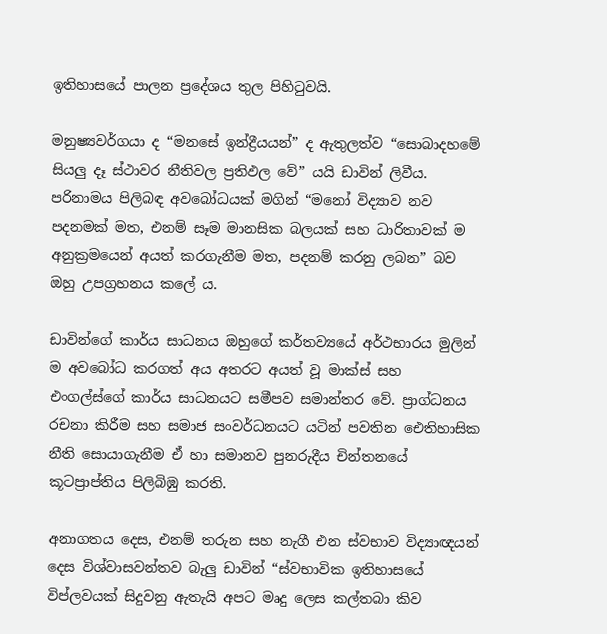ඉතිහාසයේ පාලන ප්‍රදේශය තුල පිහිටුවයි.

මනුෂ්‍යවර්ගයා ද “මනසේ ඉන්ද්‍රීයයන්” ද ඇතුලත්ව “සොබාදහමේ සියලු දෑ ස්ථාවර නීතිවල ප්‍රතිඵල වේ” යයි ඩාවින් ලිවීය. පරිනාමය පිලිබඳ අවබෝධයක් මගින් “මනෝ විද්‍යාව නව පදනමක් මත, එනම් සෑම මානසික බලයක් සහ ධාරිතාවක් ම අනුක්‍රමයෙන් අයත් කරගැනීම මත, පදනම් කරනු ලබන” බව ඔහු උපග්‍රහනය කලේ ය.

ඩාවින්ගේ කාර්ය සාධනය ඔහුගේ කර්තව්‍යයේ අර්ථභාරය මුලින් ම අවබෝධ කරගත් අය අතරට අයත් වූ මාක්ස් සහ එංගල්ස්ගේ කාර්ය සාධනයට සමීපව සමාන්තර වේ. ප්‍රාග්ධනය රචනා කිරීම සහ සමාජ සංවර්ධනයට යටින් පවතින ඓතිහාසික නීති සොයාගැනීම ඒ හා සමානව පුනරුදීය චින්තනයේ කූටප්‍රාප්තිය පිලිබිඹු කරති.

අනාගතය දෙස, එනම් තරුන සහ නැගී එන ස්වභාව විද්‍යාඥයන් දෙස විශ්වාසවන්තව බැලු ඩාවින් “ස්වභාවික ඉතිහාසයේ විප්ලවයක් සිදුවනු ඇතැයි අපට මෘදු ලෙස කල්තබා කිව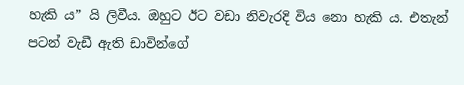හැකි ය” යි ලිවීය. ඔහුට ඊට වඩා නිවැරදි විය නො හැකි ය. එතැන් පටන් වැඩී ඇති ඩාවින්ගේ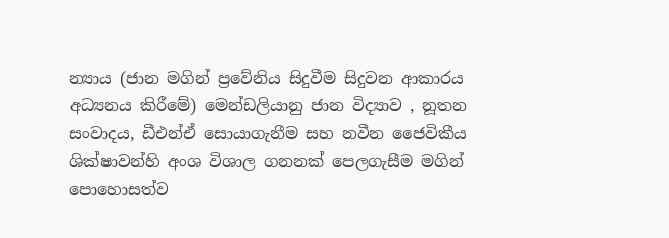න්‍යාය (ජාන මගින් ප්‍රවේනිය සිදුවීම සිදුවන ආකාරය අධ්‍යනය කිරීමේ) මෙන්ඩලියානු ජාන විද්‍යාව , නූතන සංවාදය, ඩීඑන්ඒ සොයාගැනීම සහ නවීන ජෛවිකීය ශික්ෂාවන්හි අංශ විශාල ගනනක් පෙලගැසීම මගින් පොහොසත්ව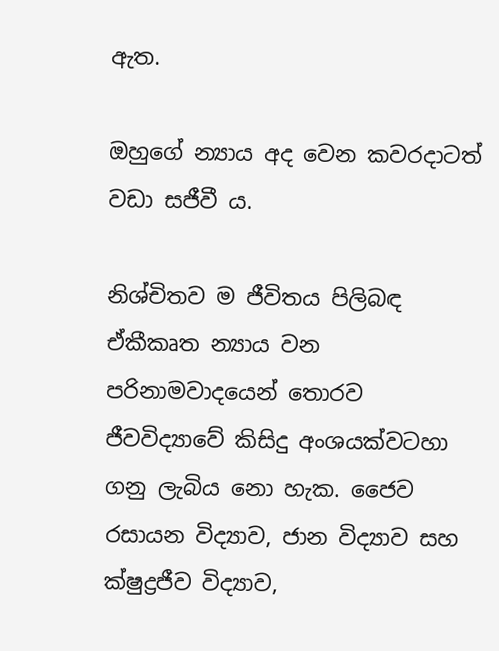ඇත.

ඔහුගේ න්‍යාය අද වෙන කවරදාටත් වඩා සජීවී ය.

නිශ්චිතව ම ජීවිතය පිලිබඳ ඒකීකෘත න්‍යාය වන පරිනාමවාදයෙන් තොරව ජීවවිද්‍යාවේ කිසිදු අංශයක්වටහා ගනු ලැබිය නො හැක. ජෛව රසායන විද්‍යාව, ජාන විද්‍යාව සහ ක්ෂුද්‍රජීව විද්‍යාව,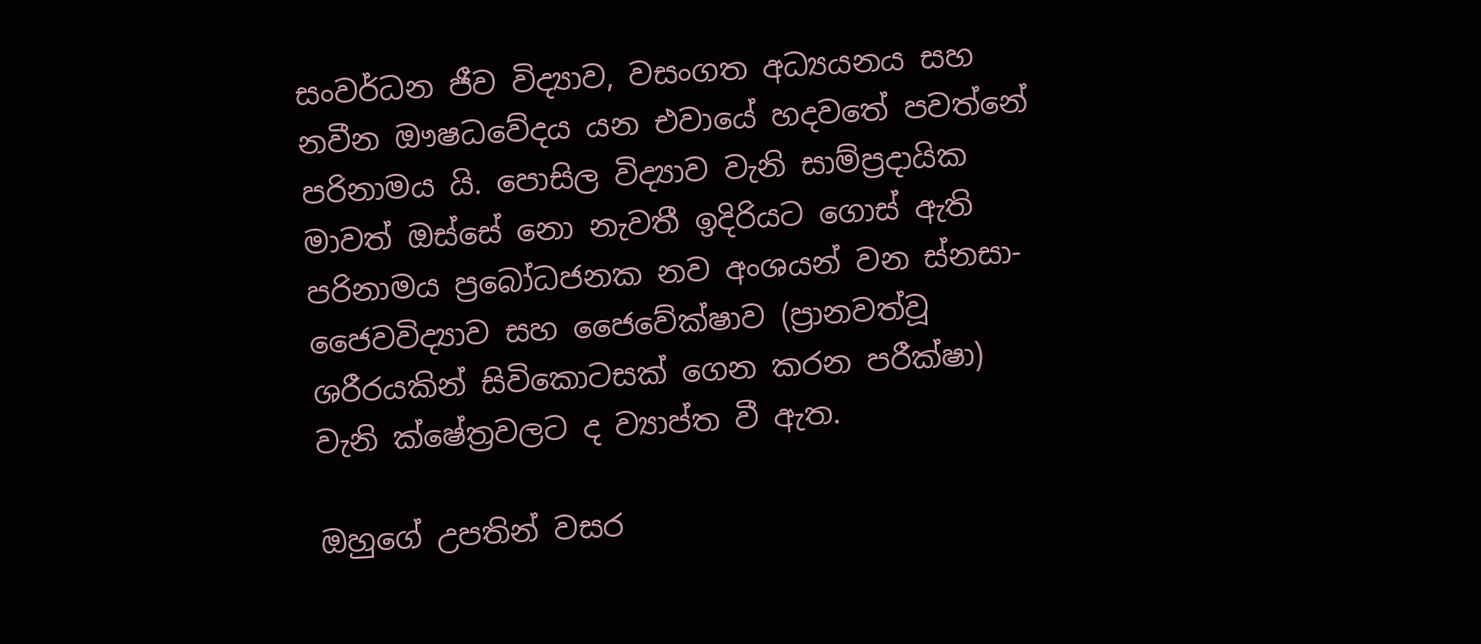සංවර්ධන ජීව විද්‍යාව, වසංගත අධ්‍යයනය සහ නවීන ඖෂධවේදය යන එවායේ හදවතේ පවත්නේ පරිනාමය යි. පොසිල විද්‍යාව වැනි සාම්ප්‍රදායික මාවත් ඔස්සේ නො නැවතී ඉදිරියට ගොස් ඇති පරිනාමය ප්‍රබෝධජනක නව අංශයන් වන ස්නසා-ජෛවවිද්‍යාව සහ ජෛවේක්ෂාව (ප්‍රානවත්වූ ශරීරයකින් සිවිකොටසක් ගෙන කරන පරීක්ෂා) වැනි ක්ෂේත්‍රවලට ද ව්‍යාප්ත වී ඇත.

ඔහුගේ උපතින් වසර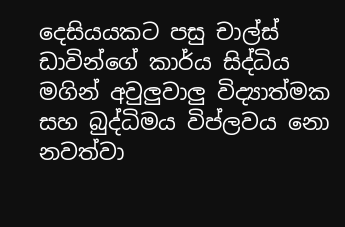දෙසියයකට පසු චාල්ස් ඩාවින්ගේ කාර්ය සිද්ධිය මගින් අවුලුවාලු විද්‍යාත්මක සහ බුද්ධිමය විප්ලවය නො නවත්වා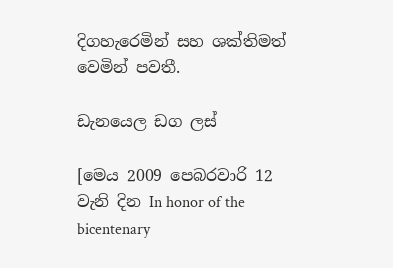දිගහැරෙමින් සහ ශක්තිමත් වෙමින් පවතී.

ඩැනයෙල ඩග ලස්

[මෙය 2009 පෙබරවාරි 12 වැනි දින In honor of the bicentenary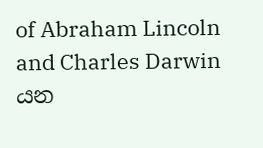of Abraham Lincoln and Charles Darwin යන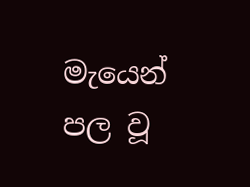මැයෙන් පල වූ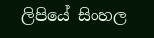ලිපියේ සිංහල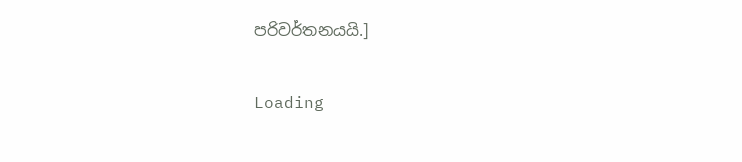පරිවර්තනයයි.]

Loading